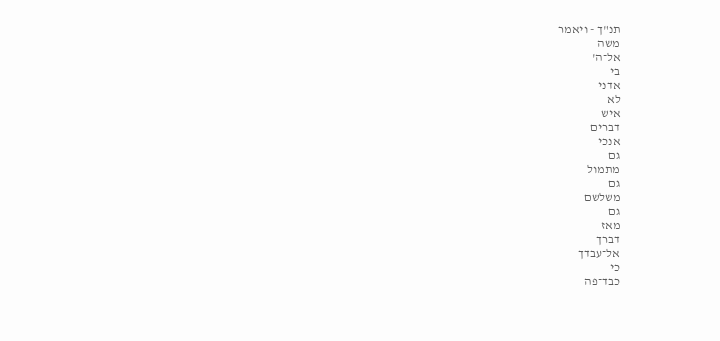תנ"ך - ויאמר
משה
אל־ה'
בי
אדני
לא
איש
דברים
אנכי
גם
מתמול
גם
משלשם
גם
מאז
דברך
אל־עבדך
כי
כבד־פה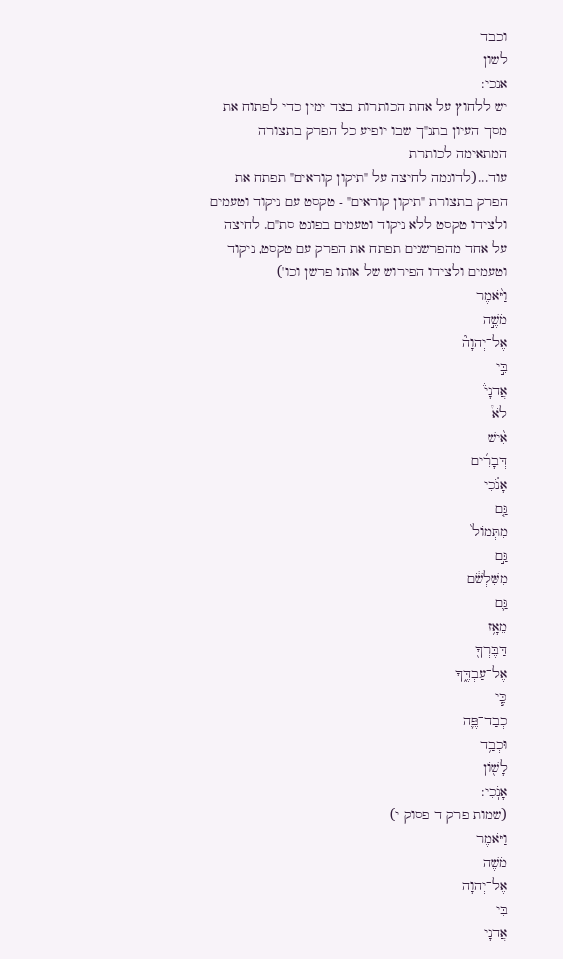וכבד
לשון
אנכי:
יש ללחוץ על אחת הכותרות בצד ימין כדי לפתוח את מסך העיון בתנ"ך שבו יופיע כל הפרק בתצורה המתאימה לכותרת
עוד...(לדוגמה לחיצה על "תיקון קוראים" תפתח את הפרק בתצורת "תיקון קוראים" - טקסט עם ניקוד וטעמים ולצידו טקסט ללא ניקוד וטעמים בפונט סת"ם. לחיצה על אחד מהפרשנים תפתח את הפרק עם טקסט, ניקוד וטעמים ולצידו הפירוש של אותו פרשן וכו')
וַיֹּ֨אמֶר
מֹשֶׁ֣ה
אֶל־יְהוָה֘
בִּ֣י
אֲדנָי֒
לֹא֩
אִ֨ישׁ
דְּבָרִ֜ים
אָנֹ֗כִי
גַּ֤ם
מִתְּמוֹל֙
גַּ֣ם
מִשִּׁלְשֹׁ֔ם
גַּ֛ם
מֵאָ֥ז
דַּבֶּרְךָ֖
אֶל־עַבְדֶּ֑ךָ
כִּ֧י
כְבַד־פֶּ֛ה
וּכְבַ֥ד
לָשׁ֖וֹן
אָנֹֽכִי:
(שמות פרק ד פסוק י)
וַיֹּאמֶר
מֹשֶׁה
אֶל־יְהוָה
בִּי
אֲדנָי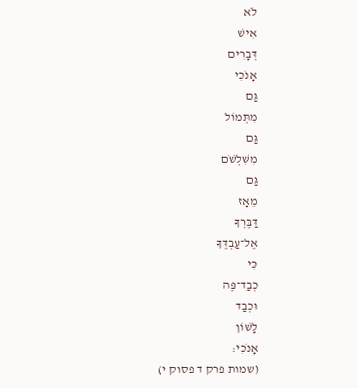לֹא
אִישׁ
דְּבָרִים
אָנֹכִי
גַּם
מִתְּמוֹל
גַּם
מִשִּׁלְשֹׁם
גַּם
מֵאָז
דַּבֶּרְךָ
אֶל־עַבְדֶּךָ
כִּי
כְבַד־פֶּה
וּכְבַד
לָשׁוֹן
אָנֹכִי:
(שמות פרק ד פסוק י)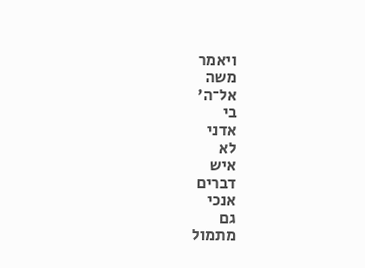ויאמר
משה
אל־ה'
בי
אדני
לא
איש
דברים
אנכי
גם
מתמול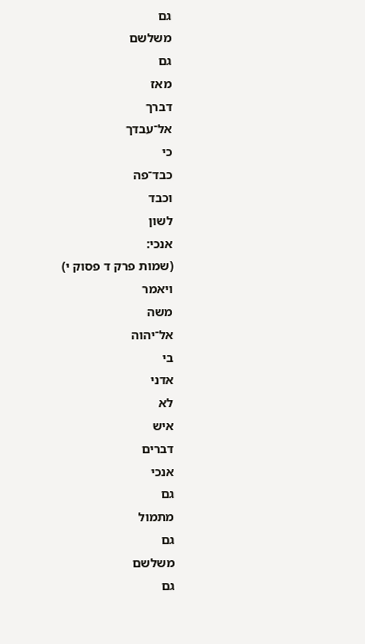גם
משלשם
גם
מאז
דברך
אל־עבדך
כי
כבד־פה
וכבד
לשון
אנכי:
(שמות פרק ד פסוק י)
ויאמר
משה
אל־יהוה
בי
אדני
לא
איש
דברים
אנכי
גם
מתמול
גם
משלשם
גם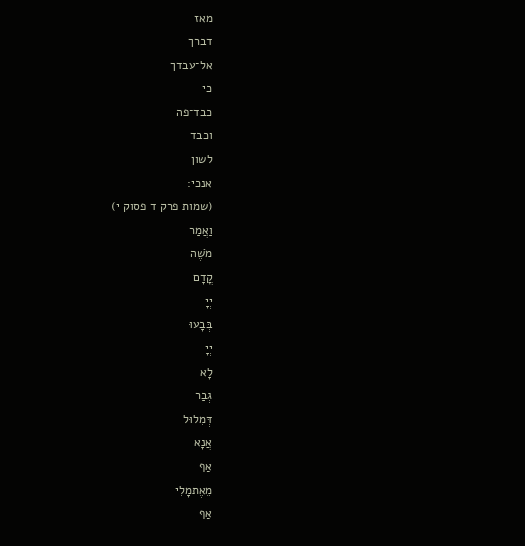מאז
דברך
אל־עבדך
כי
כבד־פה
וכבד
לשון
אנכי:
(שמות פרק ד פסוק י)
וַאֲמַר
מֹשֶׁה
קֳדָם
יְיָ
בְּבָעוּ
יְיָ
לָא
גְבַר
דְּמִלוּל
אֲנָא
אַף
מֵאֶתמָלִי
אַף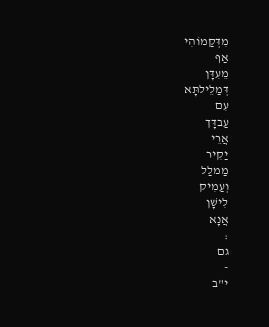מִדְּקַמוֹהִי
אַף
מֵעִדָּן
דְּמַלֵילתָּא
עִם
עַבדָּך
אֲרֵי
יַקִיר
מַמלַל
וְעַמִיק
לִישָׁן
אֲנָא
:
גם
-
י"ב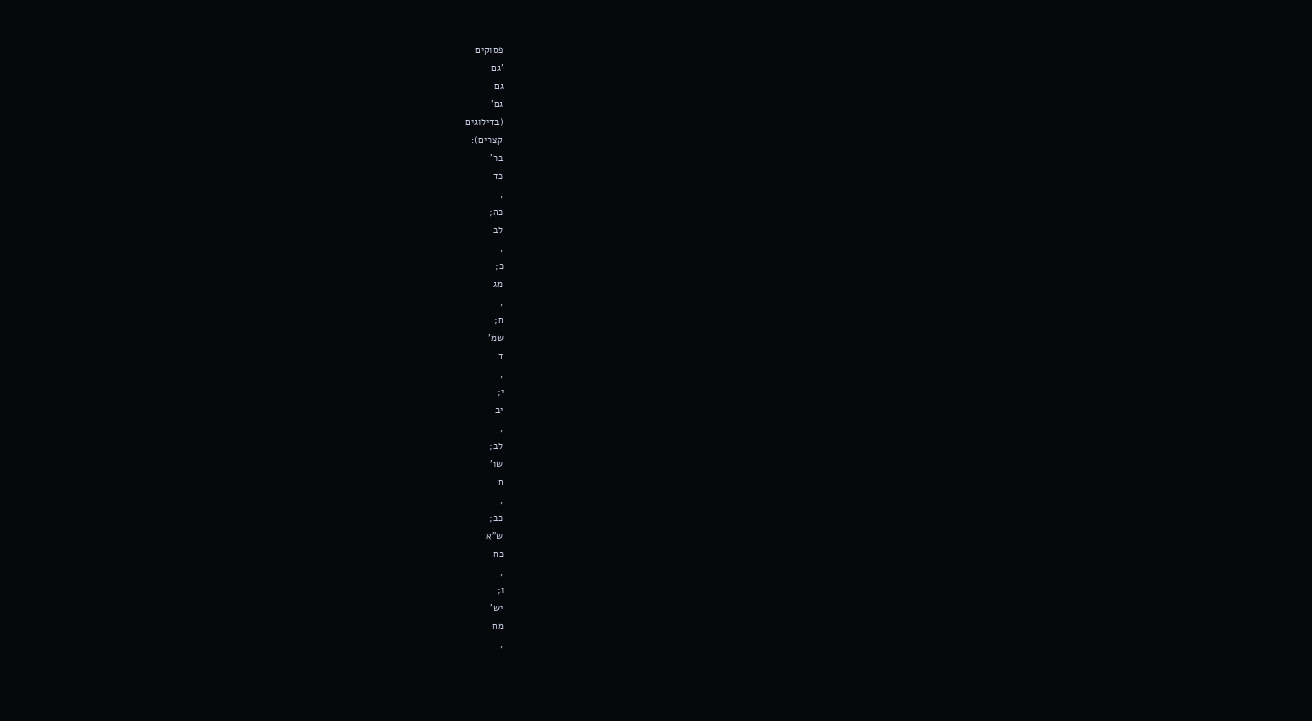פסוקים
'גם
גם
גם'
(בדילוגים
קצרים):
בר'
כד
,
כה;
לב
,
כ;
מג
,
ח;
שמ'
ד
,
י;
יב
,
לב;
שו'
ח
,
כב;
ש"א
כח
,
ו;
יש'
מח
,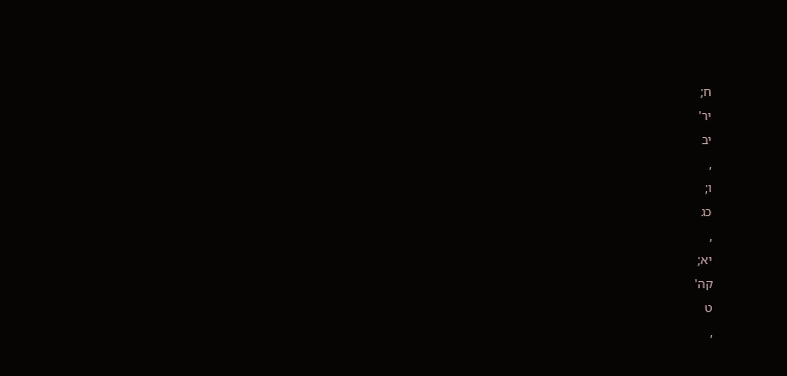ח;
יר'
יב
,
ו;
כג
,
יא;
קה'
ט
,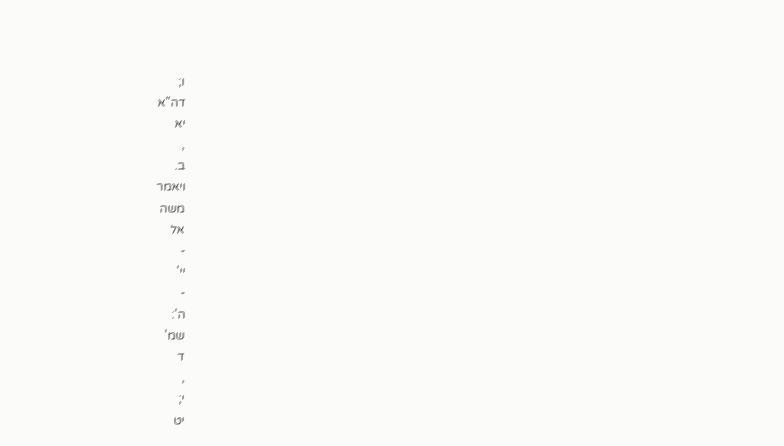ו;
דה"א
יא
,
ב.
ויאמר
משה
אל
-
יי'
-
ה':
שמ'
ד
,
י;
יט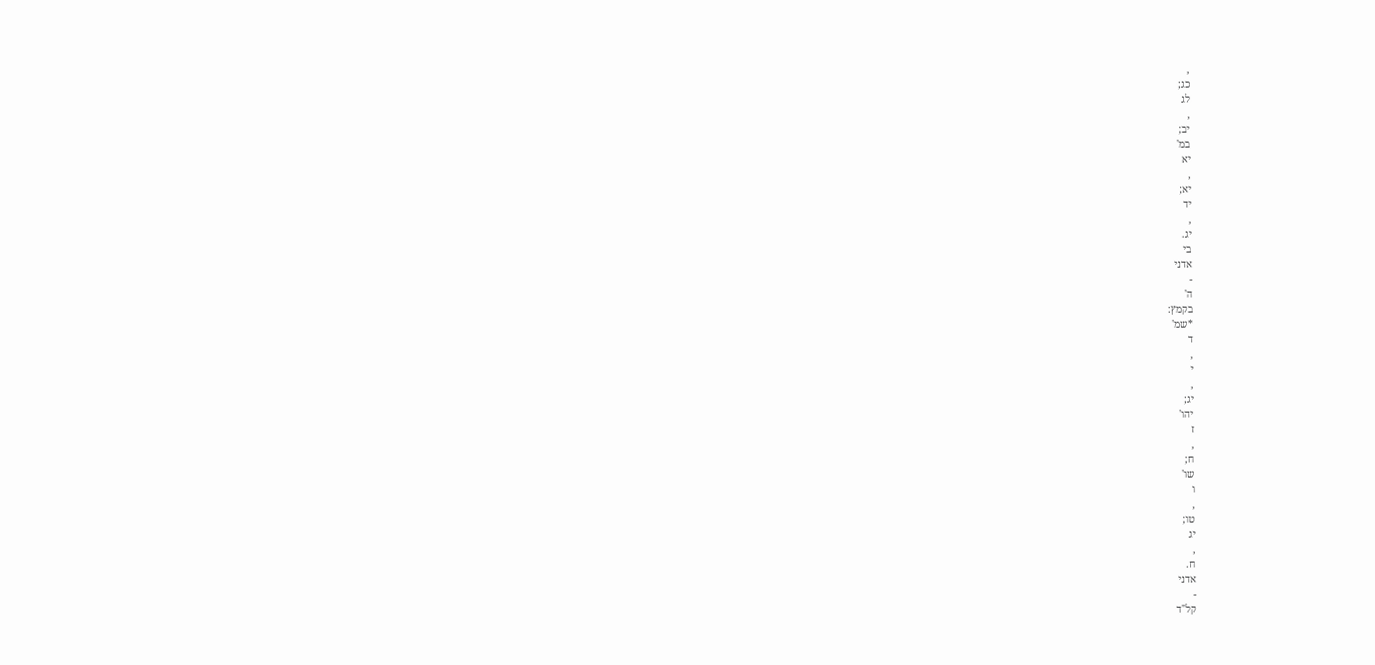,
כג;
לג
,
יב;
במ'
יא
,
יא;
יד
,
יג.
בי
אדני
-
ה'
בקמץ:
*שמ'
ד
,
י
,
יג;
יהו'
ז
,
ח;
שו'
ו
,
טו;
יג
,
ח.
אדני
-
קל"ד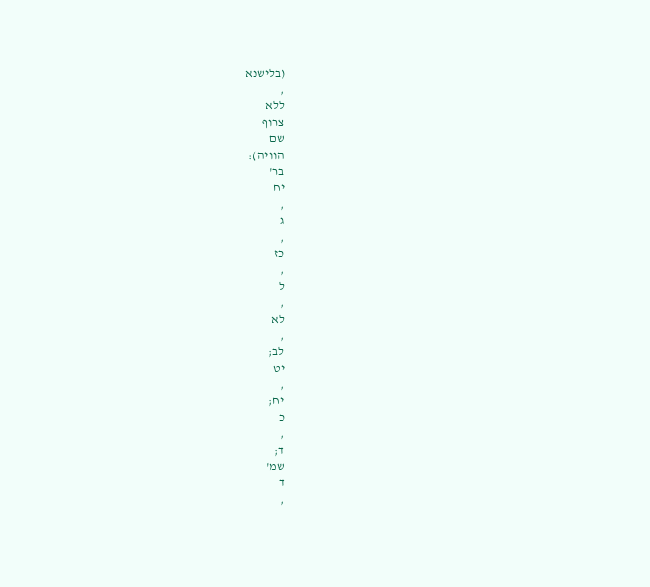(בלישנא
,
ללא
צרוף
שם
הוויה):
בר'
יח
,
ג
,
כז
,
ל
,
לא
,
לב;
יט
,
יח;
כ
,
ד;
שמ'
ד
,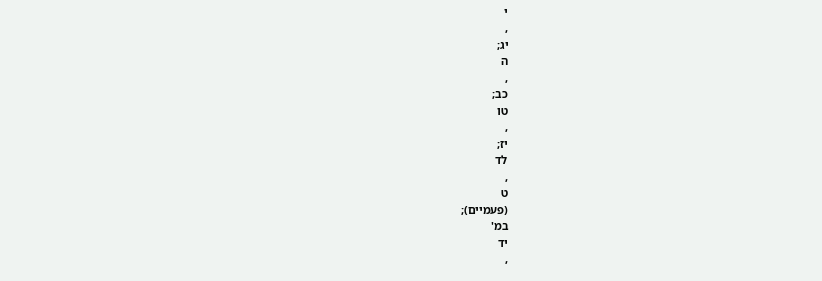י
,
יג;
ה
,
כב;
טו
,
יז;
לד
,
ט
(פעמיים);
במ'
יד
,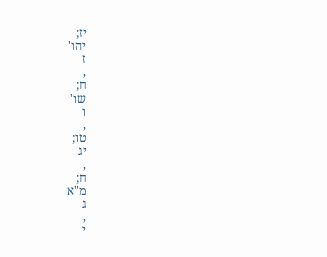יז;
יהו'
ז
,
ח;
שו'
ו
,
טו;
יג
,
ח;
מ"א
ג
,
י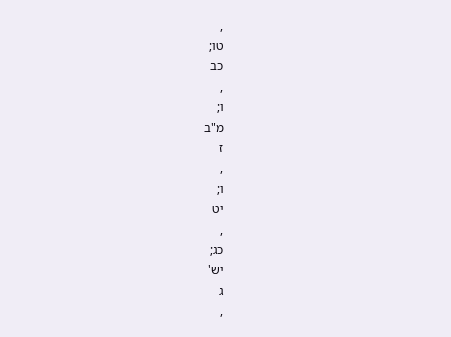,
טו;
כב
,
ו;
מ"ב
ז
,
ו;
יט
,
כג;
יש'
ג
,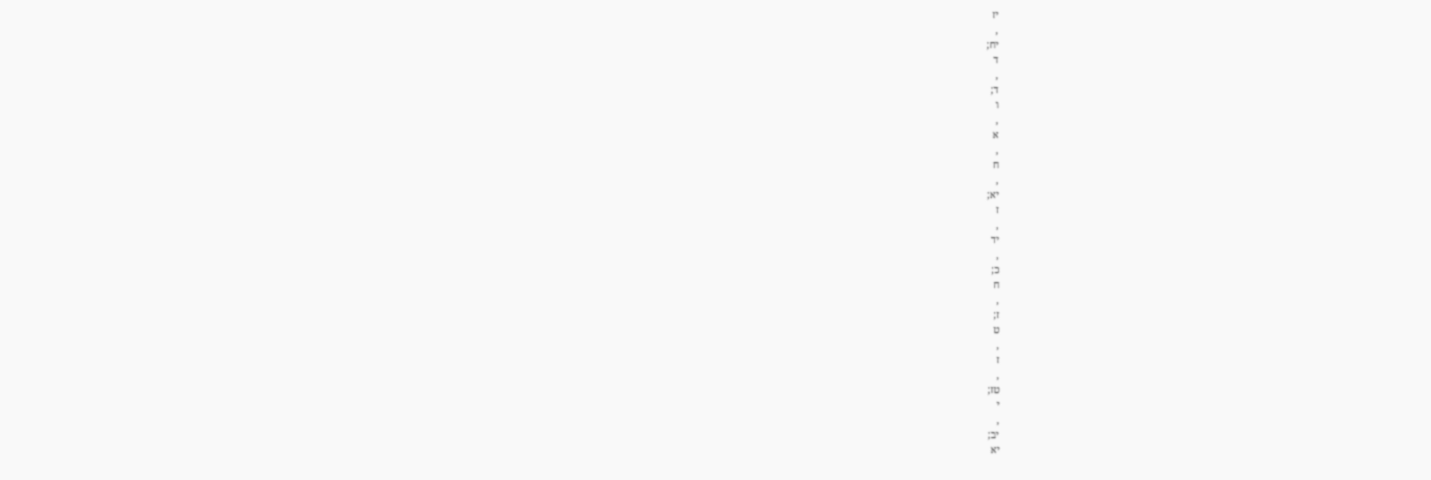יז
,
יח;
ד
,
ד;
ו
,
א
,
ח
,
יא;
ז
,
יד
,
כ;
ח
,
ז;
ט
,
ז
,
טז;
י
,
יב;
יא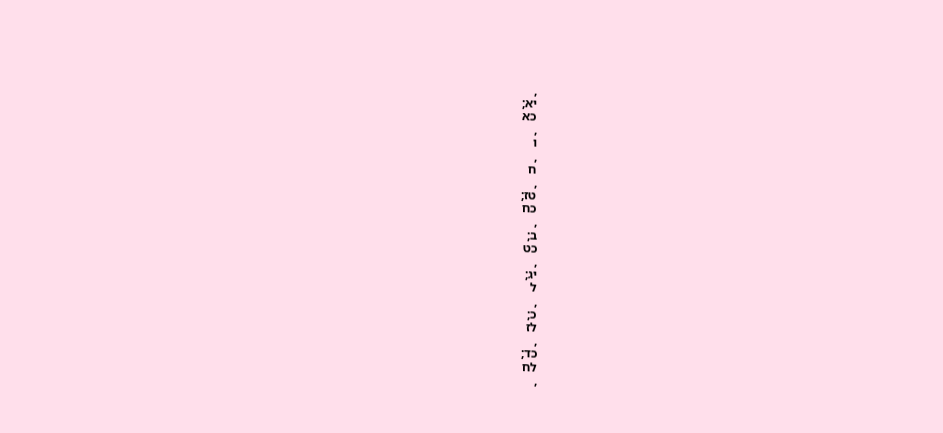,
יא;
כא
,
ו
,
ח
,
טז;
כח
,
ב;
כט
,
יג;
ל
,
כ;
לז
,
כד;
לח
,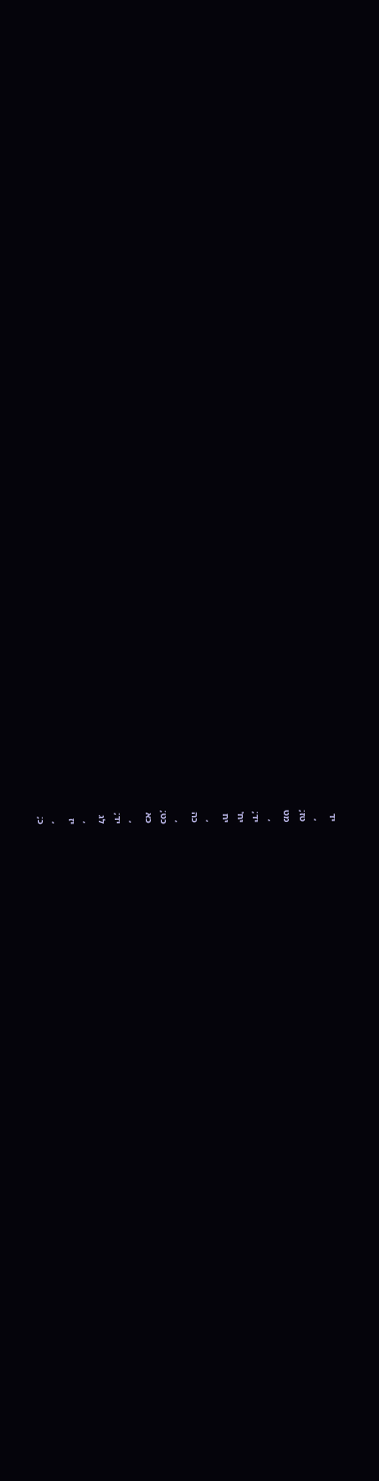יד
,
טז;
מט
,
יד;
יח'
יח
,
כה
,
כט;
כא
,
יד;
לג
,
יז
,
כ;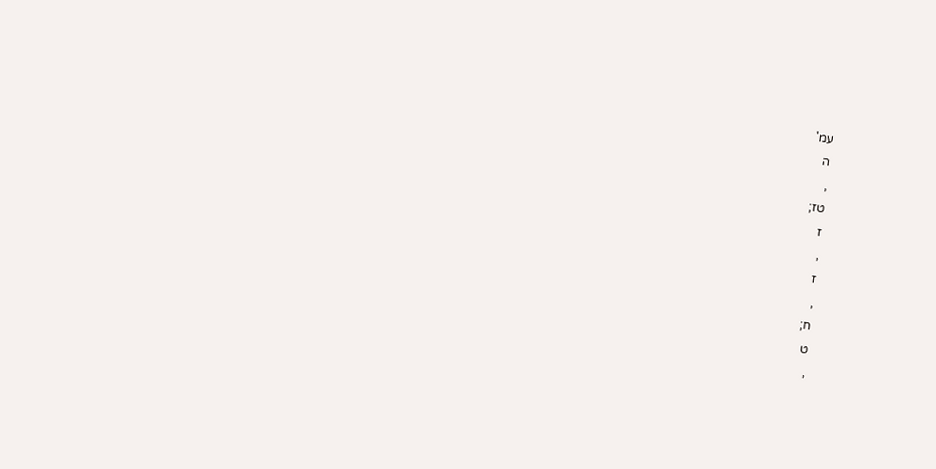עמ'
ה
,
טז;
ז
,
ז
,
ח;
ט
,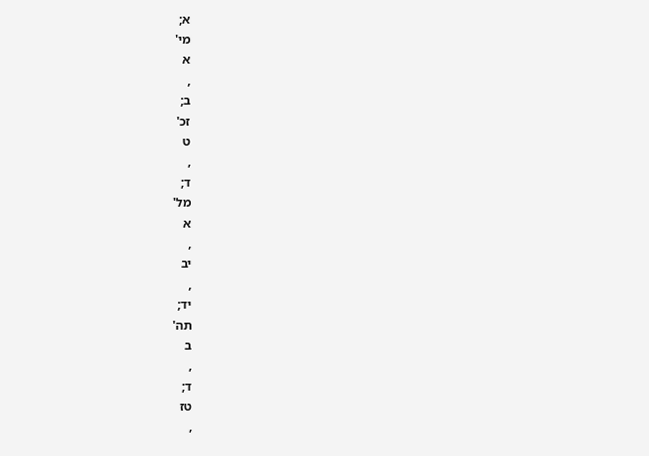א;
מי'
א
,
ב;
זכ'
ט
,
ד;
מל'
א
,
יב
,
יד;
תה'
ב
,
ד;
טז
,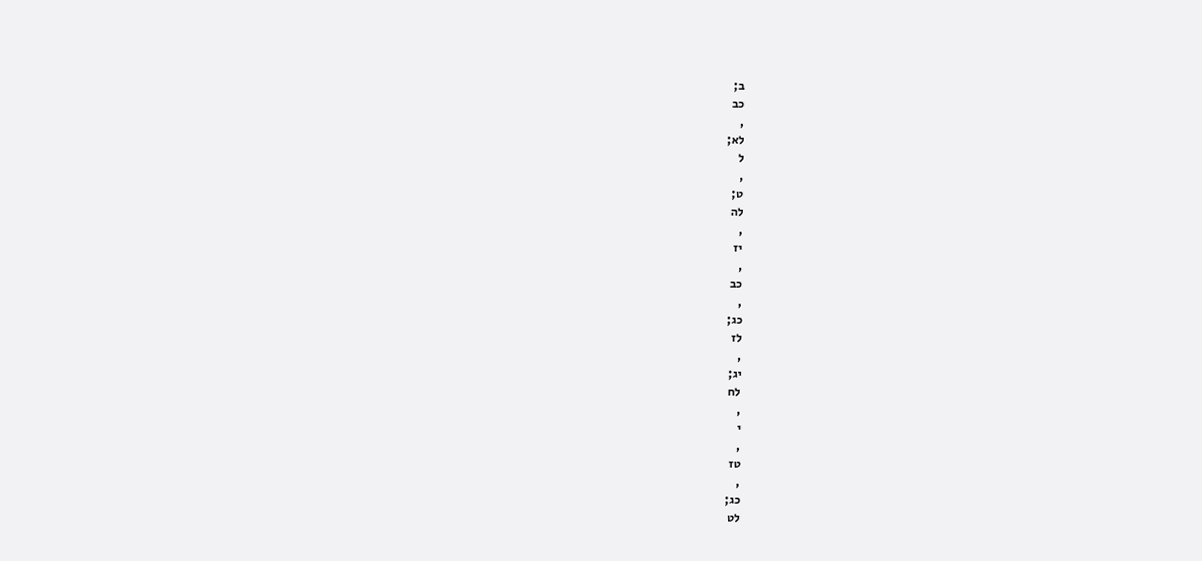ב;
כב
,
לא;
ל
,
ט;
לה
,
יז
,
כב
,
כג;
לז
,
יג;
לח
,
י
,
טז
,
כג;
לט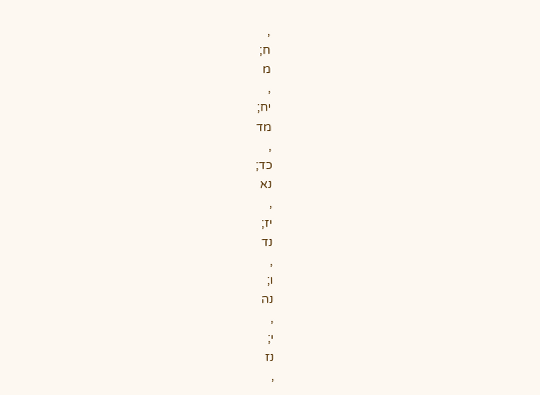,
ח;
מ
,
יח;
מד
,
כד;
נא
,
יז;
נד
,
ו;
נה
,
י;
נז
,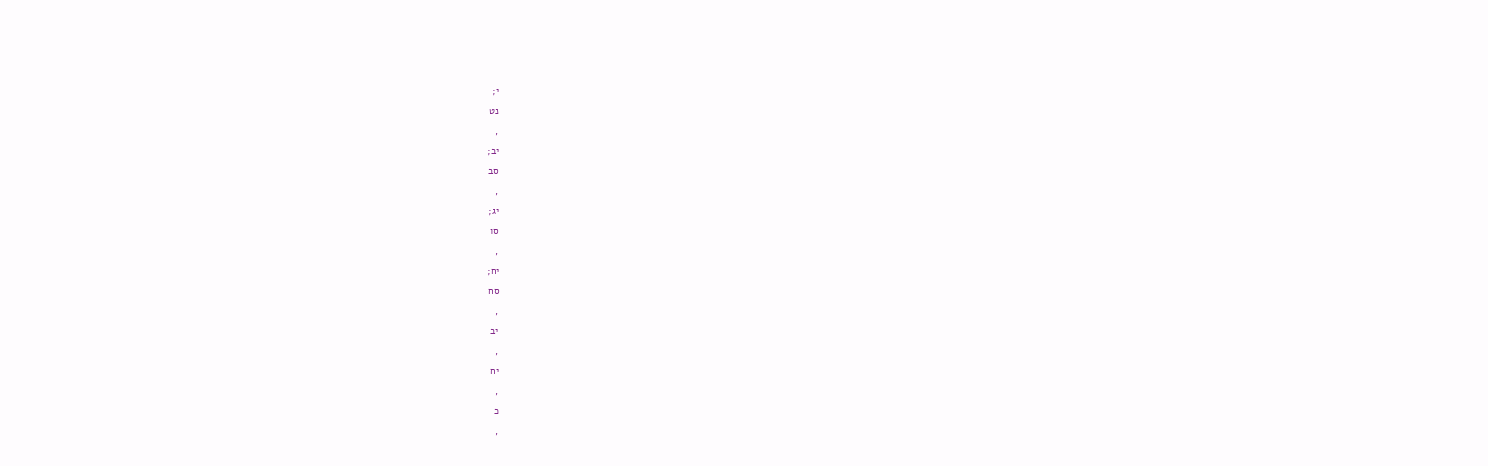י;
נט
,
יב;
סב
,
יג;
סו
,
יח;
סח
,
יב
,
יח
,
כ
,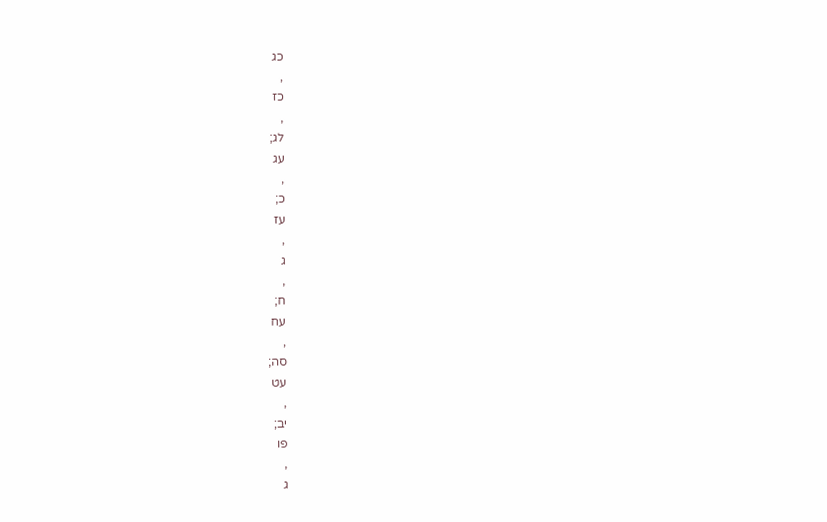כג
,
כז
,
לג;
עג
,
כ;
עז
,
ג
,
ח;
עח
,
סה;
עט
,
יב;
פו
,
ג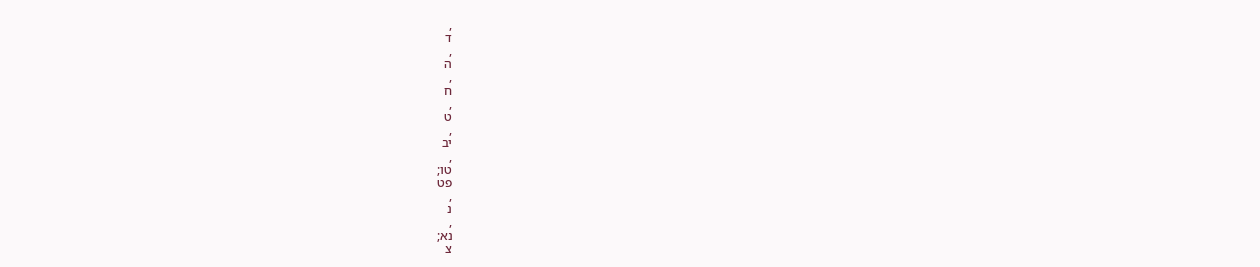,
ד
,
ה
,
ח
,
ט
,
יב
,
טו;
פט
,
נ
,
נא;
צ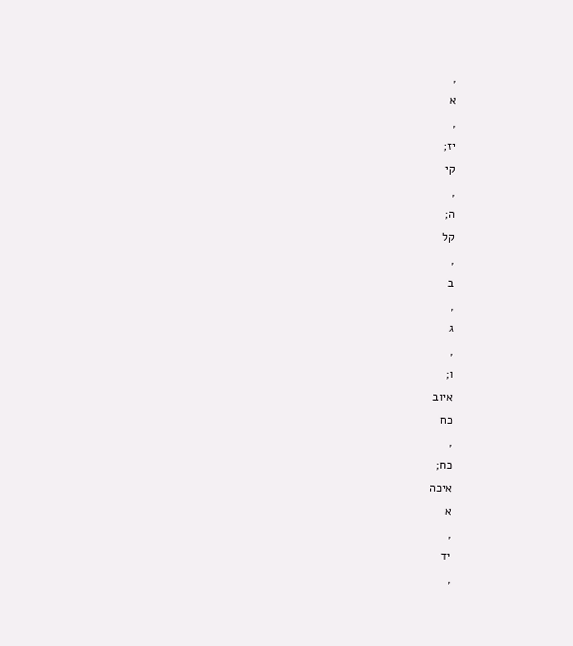,
א
,
יז;
קי
,
ה;
קל
,
ב
,
ג
,
ו;
איוב
כח
,
כח;
איכה
א
,
יד
,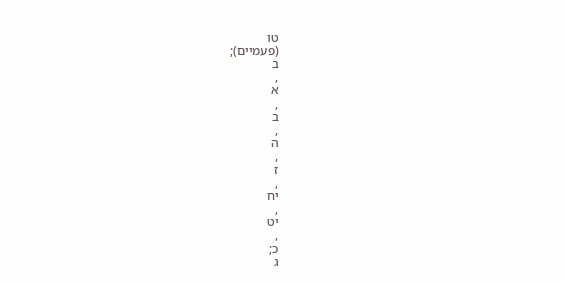טו
(פעמיים);
ב
,
א
,
ב
,
ה
,
ז
,
יח
,
יט
,
כ;
ג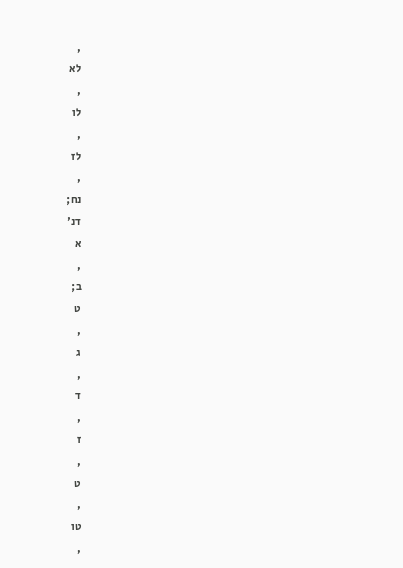,
לא
,
לו
,
לז
,
נח;
דנ'
א
,
ב;
ט
,
ג
,
ד
,
ז
,
ט
,
טו
,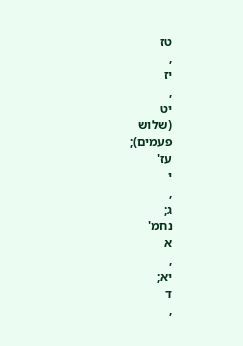טז
,
יז
,
יט
(שלוש
פעמים);
עז'
י
,
ג;
נחמ'
א
,
יא;
ד
,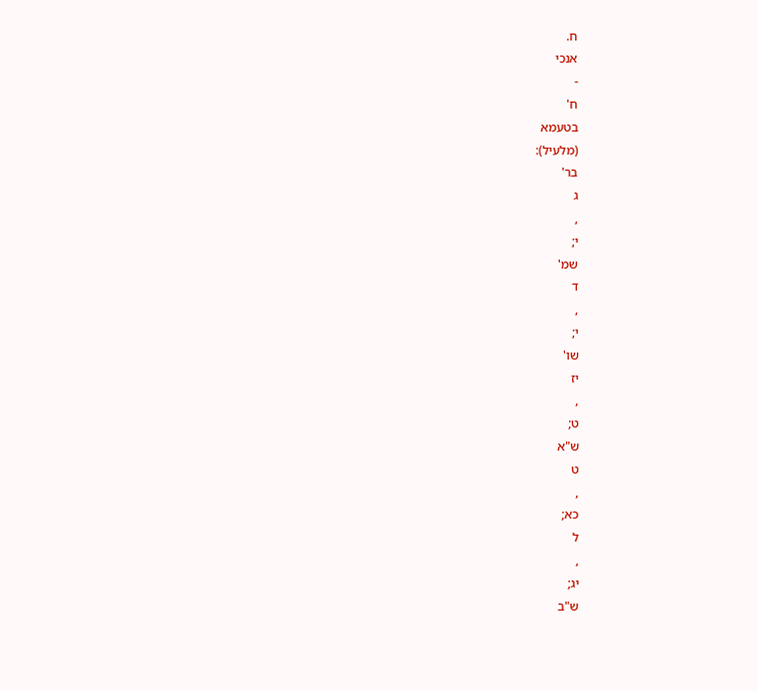ח.
אנכי
-
ח'
בטעמא
(מלעיל):
בר'
ג
,
י;
שמ'
ד
,
י;
שו'
יז
,
ט;
ש"א
ט
,
כא;
ל
,
יג;
ש"ב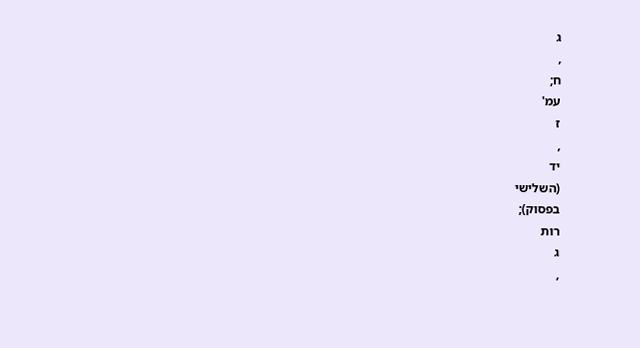ג
,
ח;
עמ'
ז
,
יד
(השלישי
בפסוק);
רות
ג
,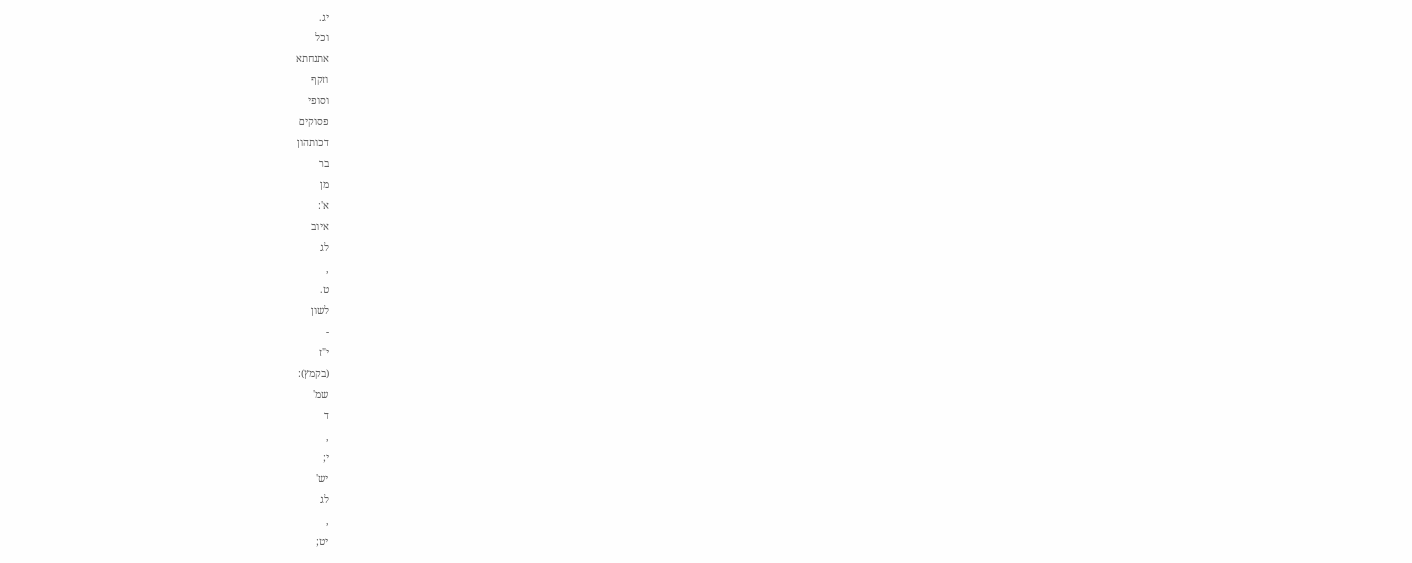יג.
וכל
אתנחתא
וזקף
וסופי
פסוקים
דכותהון
בר
מן
א':
איוב
לג
,
ט.
לשון
-
י"ז
(בקמץ):
שמ'
ד
,
י;
יש'
לג
,
יט;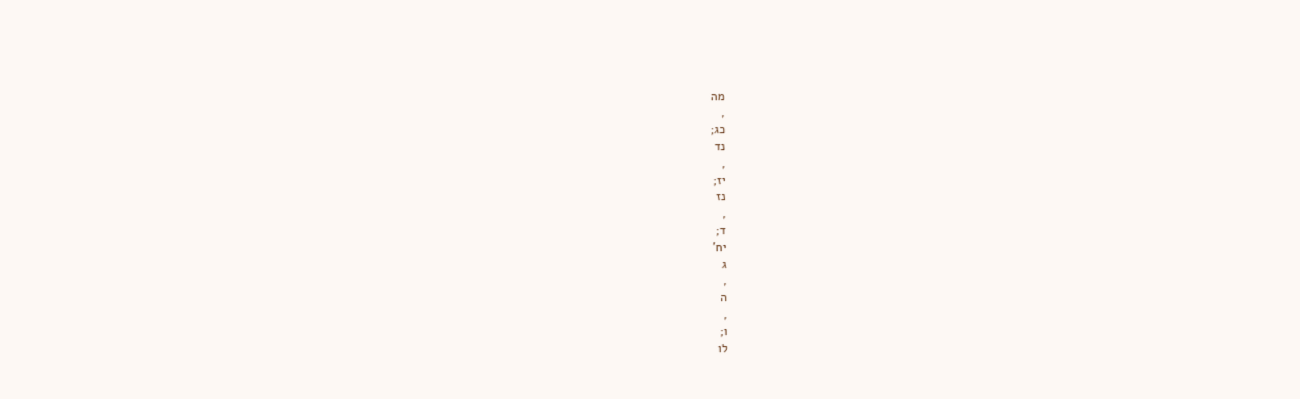מה
,
כג;
נד
,
יז;
נז
,
ד;
יח'
ג
,
ה
,
ו;
לו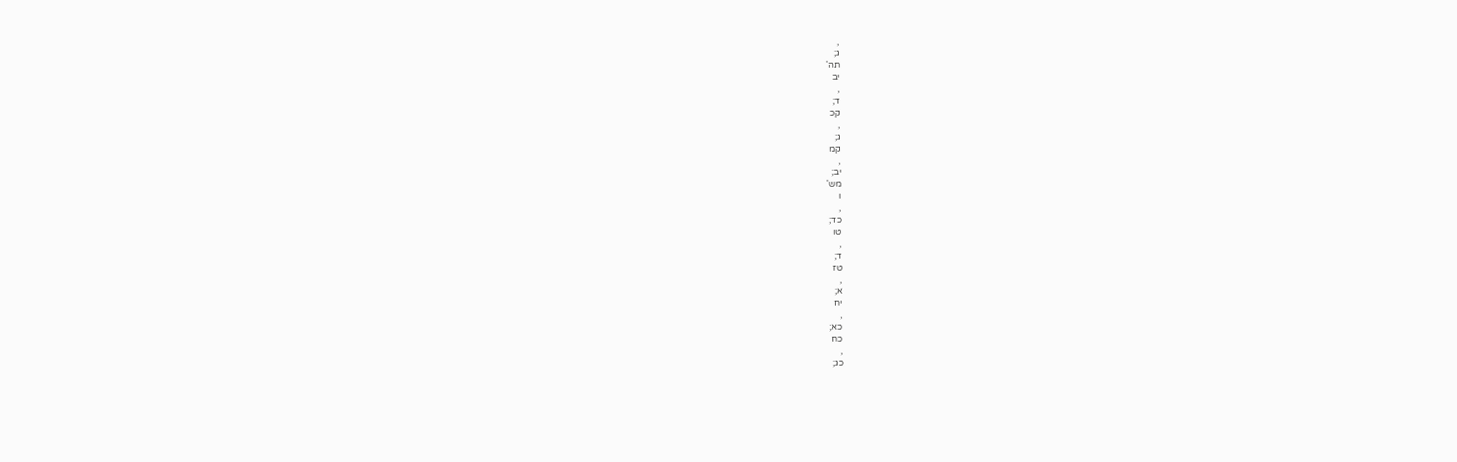,
ג;
תה'
יב
,
ד;
קכ
,
ג;
קמ
,
יב;
מש'
ו
,
כד;
טו
,
ד;
טז
,
א;
יח
,
כא;
כח
,
כג;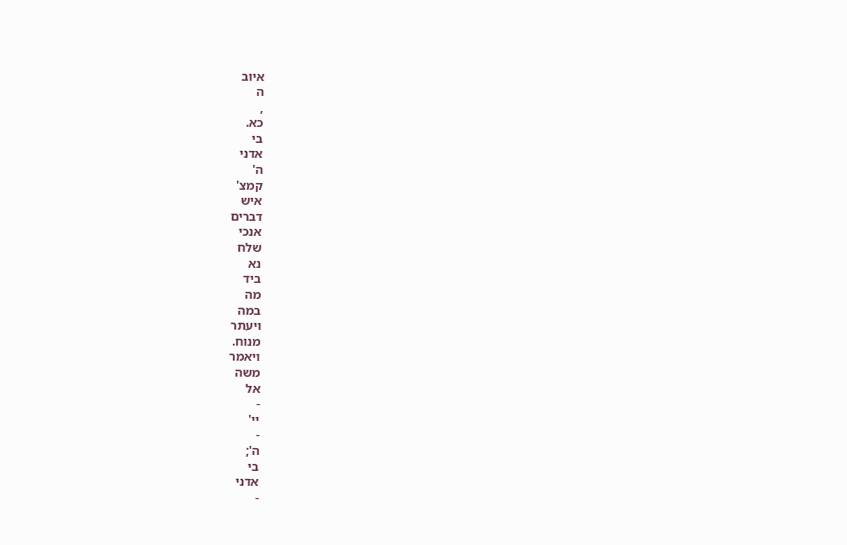איוב
ה
,
כא.
בי
אדני
ה'
קמצ'
איש
דברים
אנכי
שלח
נא
ביד
מה
במה
ויעתר
מנוח.
ויאמר
משה
אל
-
יי'
-
ה';
בי
אדני
-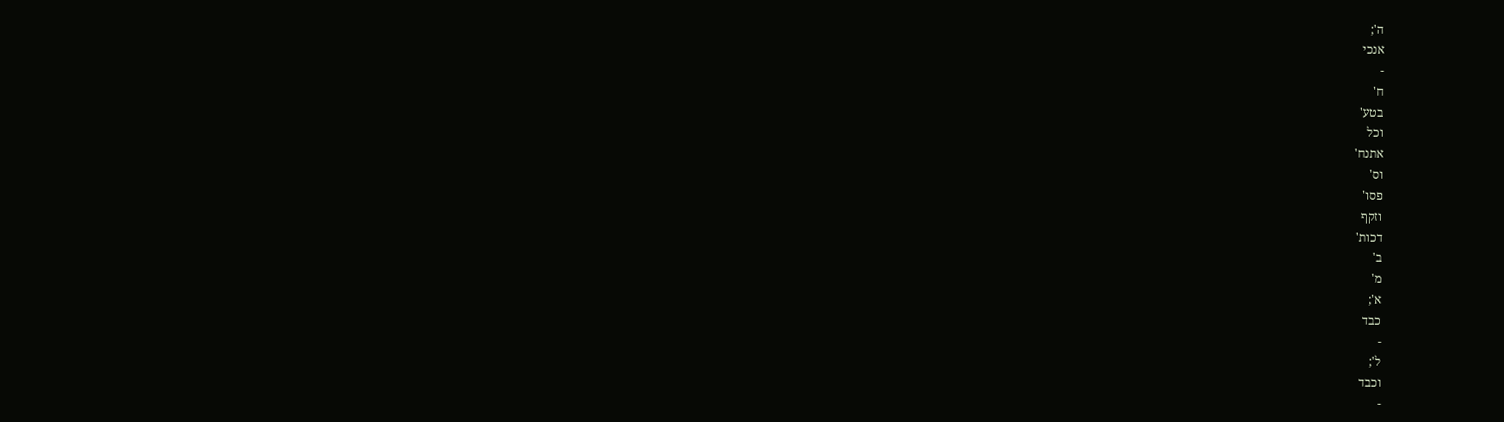ה';
אנכי
-
ח'
בטע'
וכל
אתנח'
וס'
פסו'
וזקף
דכות'
ב'
מ'
א';
כבד
-
ל';
וכבד
-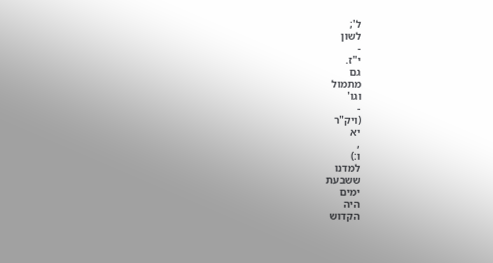ל';
לשון
-
י"ז.
גם
מתמול
וגו'
-
(ויק"ר
יא
,
ו:)
למדנו
ששבעת
ימים
היה
הקדוש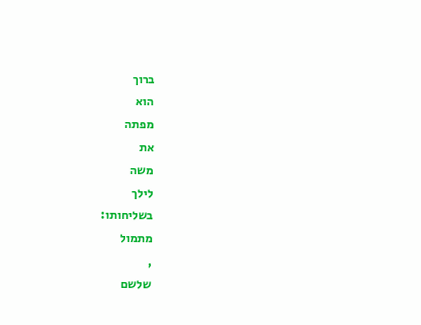ברוך
הוא
מפתה
את
משה
לילך
בשליחותו:
מתמול
,
שלשם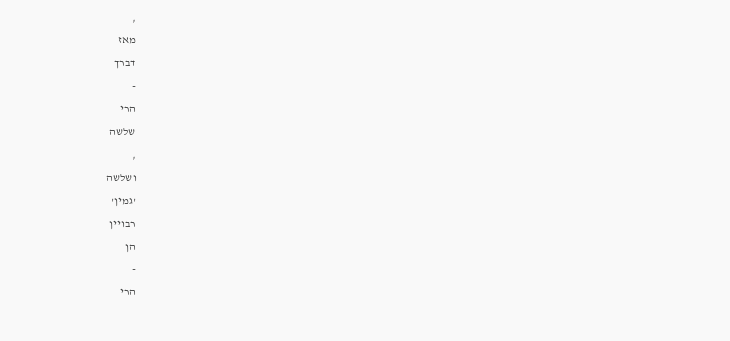,
מאז
דברך
-
הרי
שלשה
,
ושלשה
'גמין'
רבויין
הן
-
הרי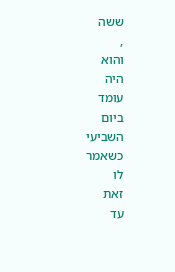ששה
,
והוא
היה
עומד
ביום
השביעי
כשאמר
לו
זאת
עד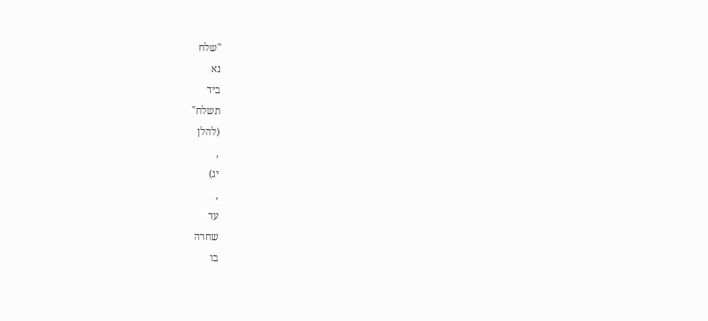"שלח
נא
ביד
תשלח"
(להלן
,
יג)
,
עד
שחרה
בו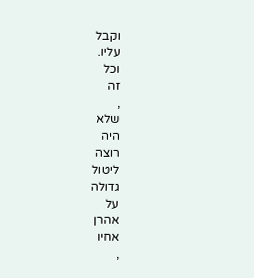וקבל
עליו.
וכל
זה
,
שלא
היה
רוצה
ליטול
גדולה
על
אהרן
אחיו
,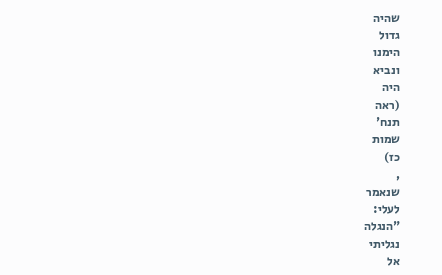שהיה
גדול
הימנו
ונביא
היה
(ראה
תנח'
שמות
כז)
,
שנאמר
לעלי:
"הנגלה
נגליתי
אל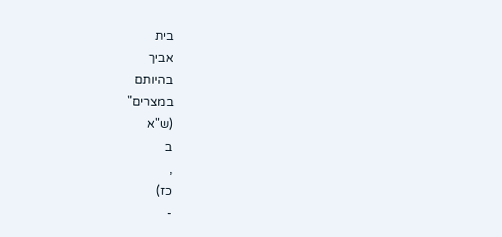בית
אביך
בהיותם
במצרים"
(ש"א
ב
,
כז)
-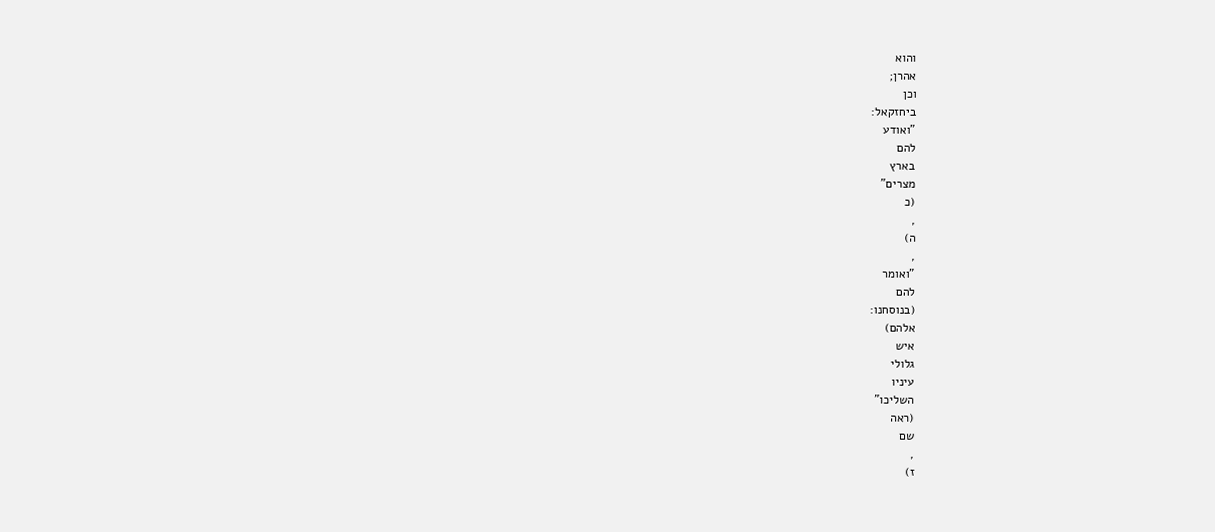והוא
אהרן;
וכן
ביחזקאל:
"ואודע
להם
בארץ
מצרים"
(כ
,
ה)
,
"ואומר
להם
(בנוסחנו:
אלהם)
איש
גלולי
עיניו
השליכו"
(ראה
שם
,
ז)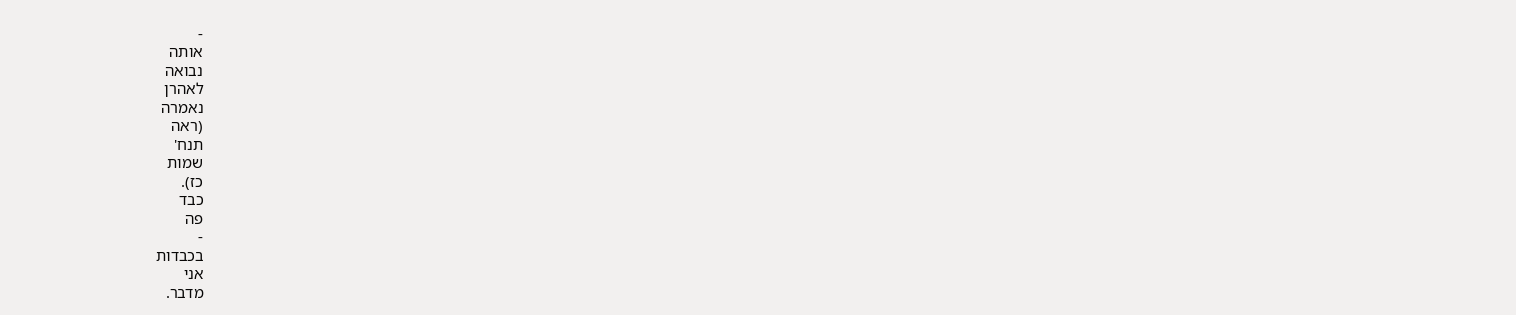-
אותה
נבואה
לאהרן
נאמרה
(ראה
תנח'
שמות
כז).
כבד
פה
-
בכבדות
אני
מדבר.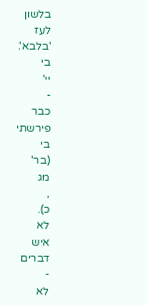בלשון
לעז
'בלבא'.
בי
יי'
-
כבר
פירשתי
בי
(בר'
מג
,
כ).
לא
איש
דברים
-
לא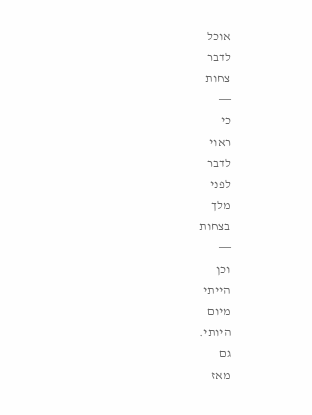אוכל
לדבר
צחות
―
כי
ראוי
לדבר
לפני
מלך
בצחות
―
וכן
הייתי
מיום
היותי.
גם
מאז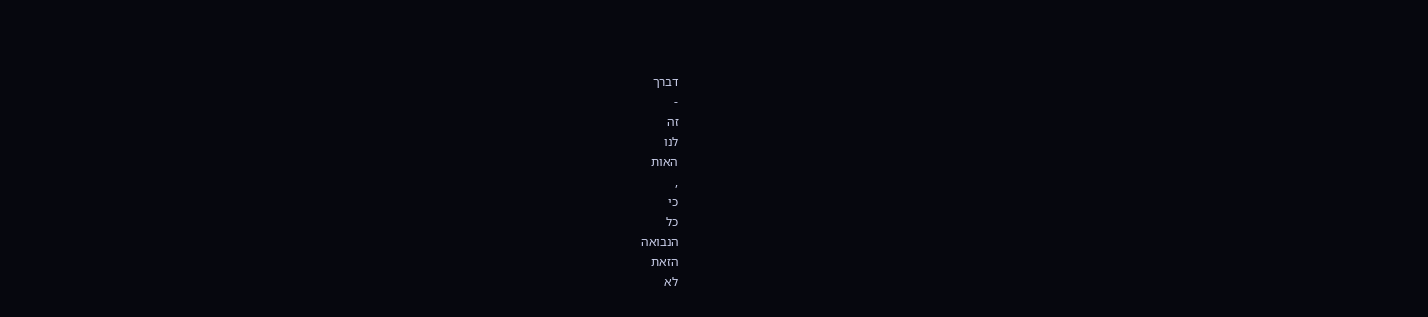דברך
-
זה
לנו
האות
,
כי
כל
הנבואה
הזאת
לא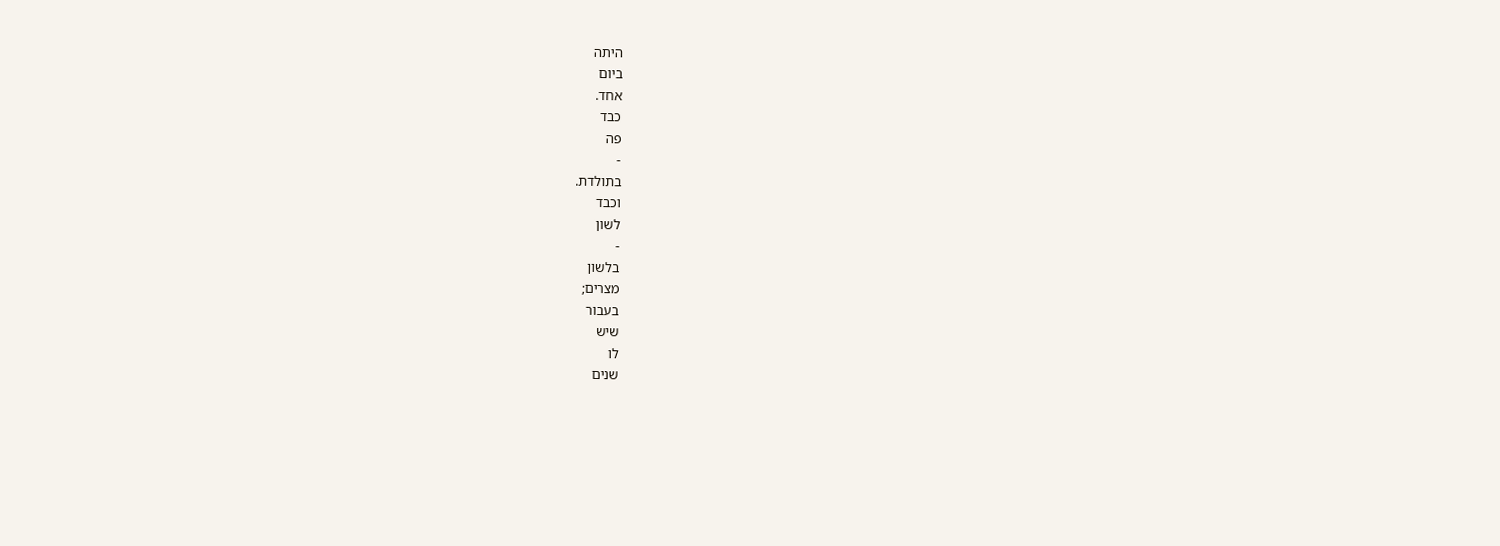היתה
ביום
אחד.
כבד
פה
-
בתולדת.
וכבד
לשון
-
בלשון
מצרים;
בעבור
שיש
לו
שנים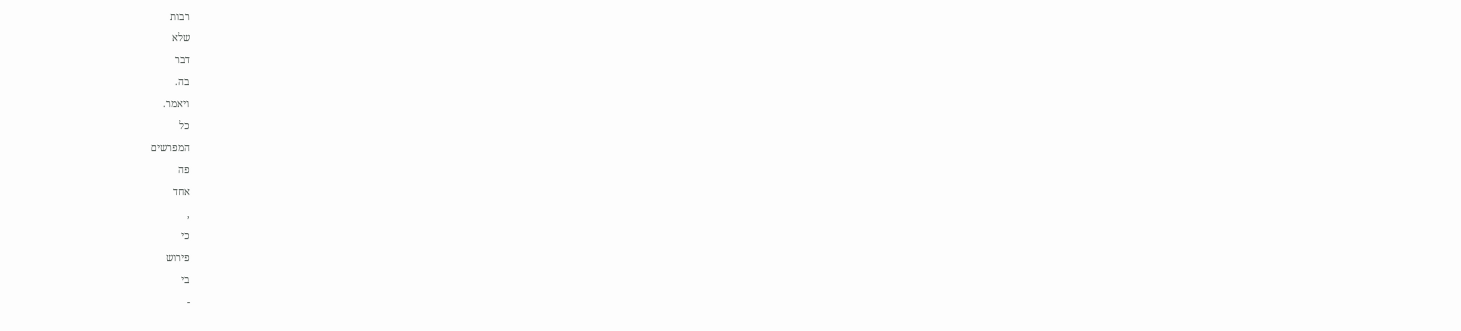רבות
שלא
דבר
בה.
ויאמר.
כל
המפרשים
פה
אחד
,
כי
פירוש
בי
-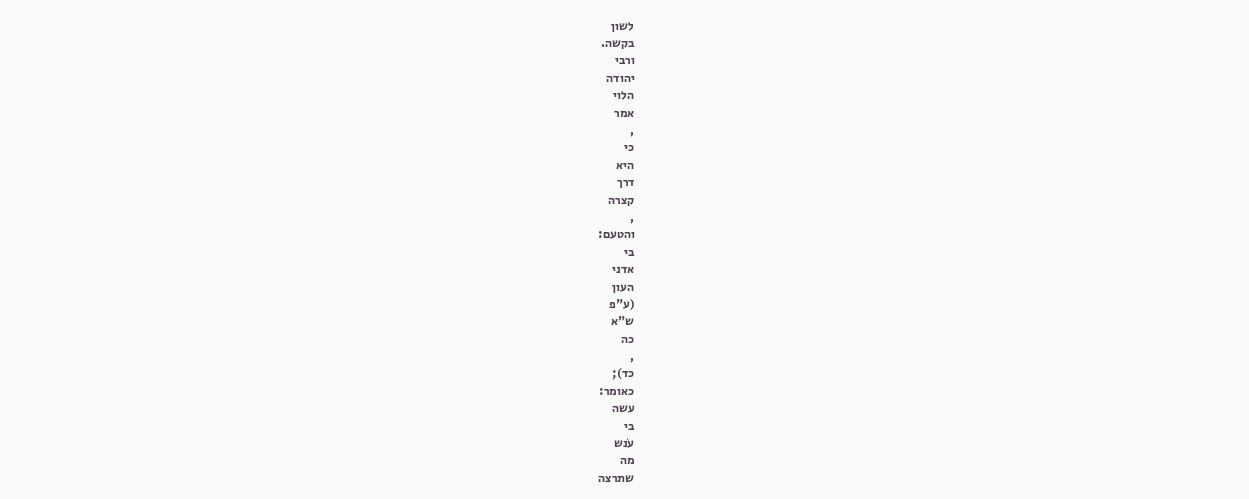לשון
בקשה.
ורבי
יהודה
הלוי
אמר
,
כי
היא
דרך
קצרה
,
והטעם:
בי
אדני
העון
(ע"פ
ש"א
כה
,
כד);
כאומר:
עשה
בי
עֹנש
מה
שתרצה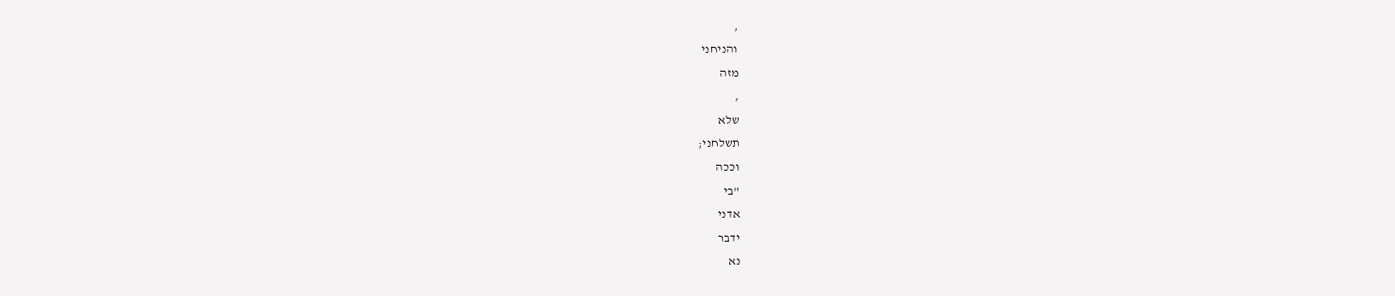,
והניחני
מזה
,
שלא
תשלחני;
וככה
"בי
אדני
ידבר
נא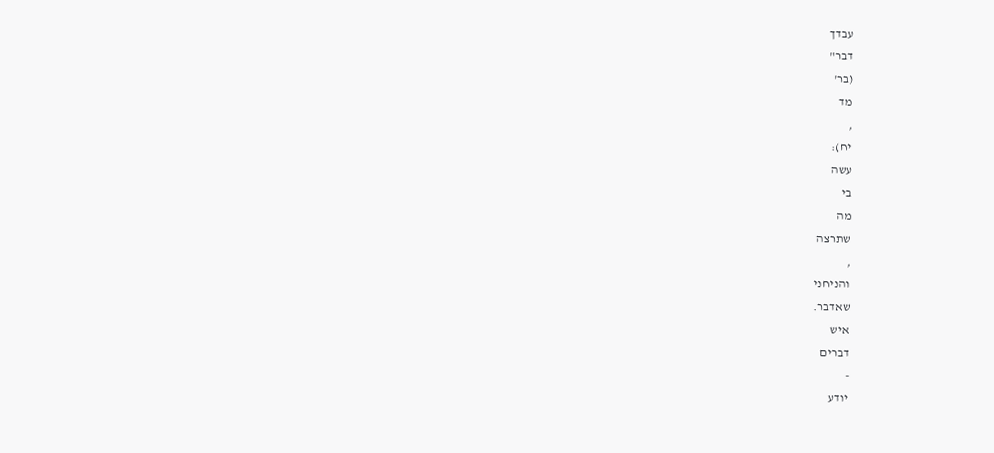עבדך
דבר"
(בר'
מד
,
יח):
עשה
בי
מה
שתרצה
,
והניחני
שאדבר.
איש
דברים
-
יודע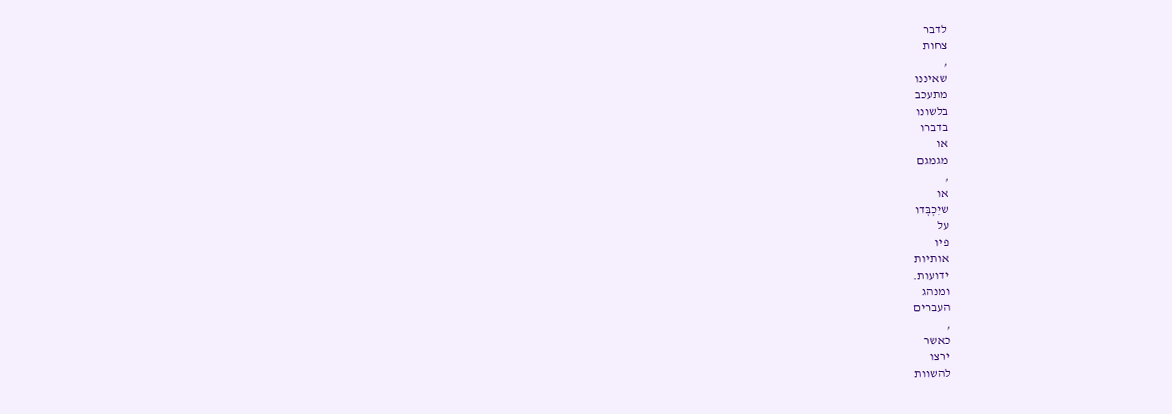לדבר
צחות
,
שאיננו
מתעכב
בלשונו
בדברו
או
מגמגם
,
או
שיִכְבְּדו
על
פיו
אותיות
ידועות.
ומנהג
העברים
,
כאשר
ירצו
להשוות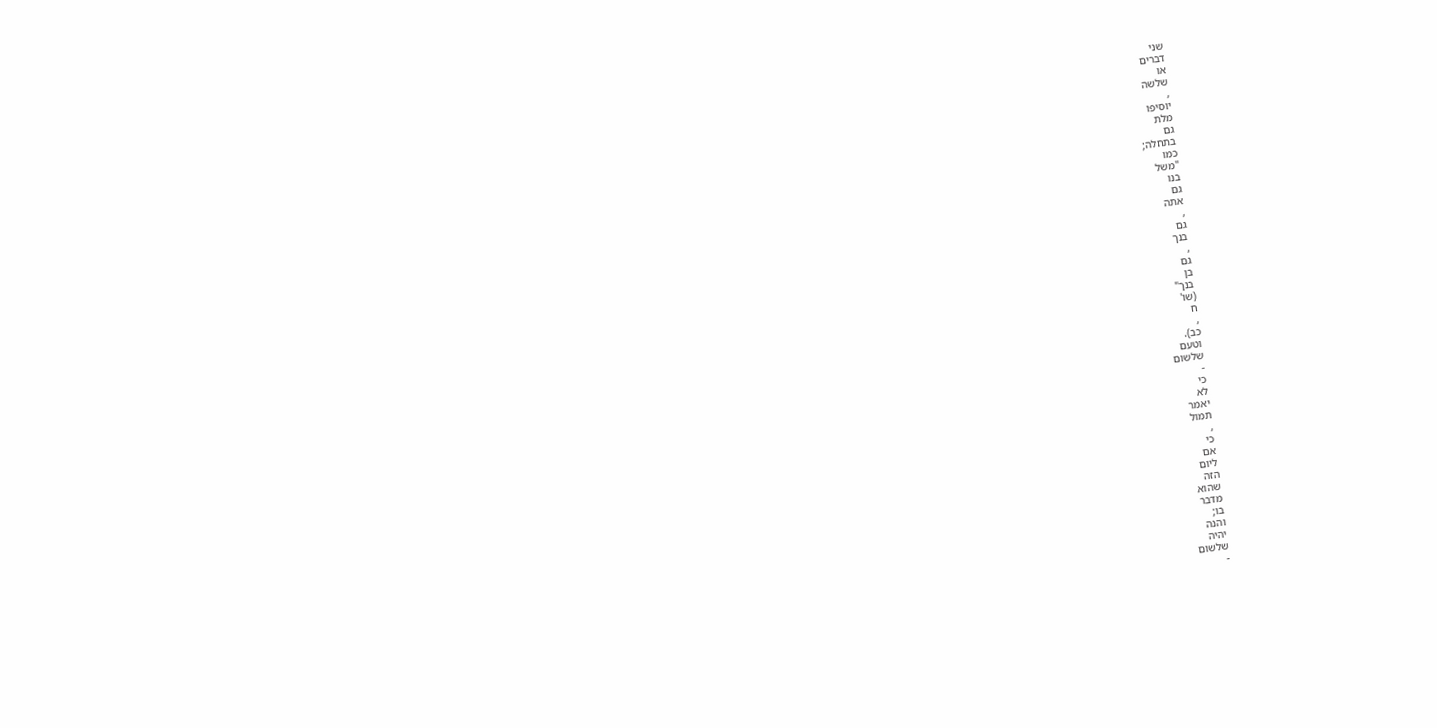שני
דברים
או
שלשה
,
יוסיפו
מלת
גם
בתחלה;
כמו
"משֹל
בנו
גם
אתה
,
גם
בנך
,
גם
בן
בנך"
(שו'
ח
,
כב).
וטעם
שלשום
-
כי
לא
יאמר
תמול
,
כי
אם
ליום
הזה
שהוא
מדבר
בו;
והנה
יהיה
שלשום
-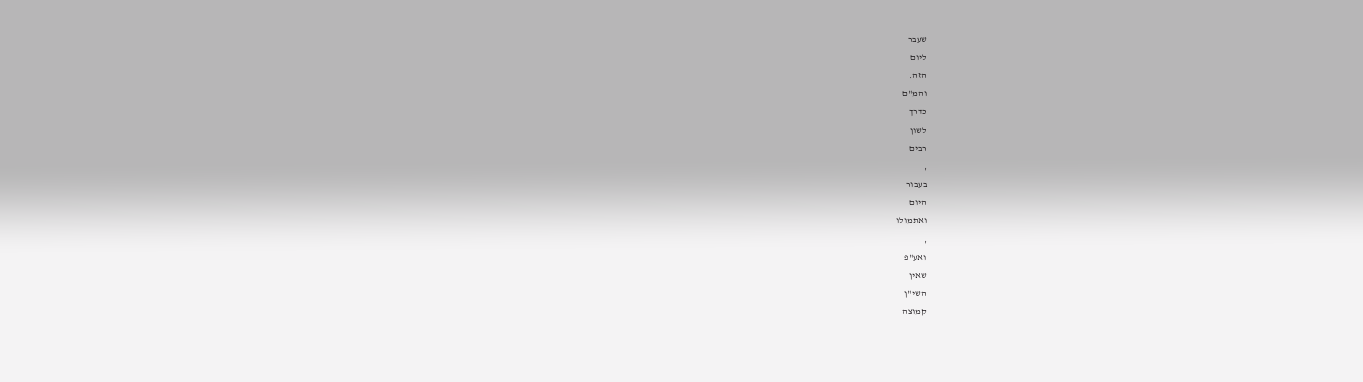שעבר
ליום
הזה.
והמ"ם
כדרך
לשון
רבים
,
בעבור
היום
ואתמולו
,
ואע"פ
שאין
השי"ן
קמוצה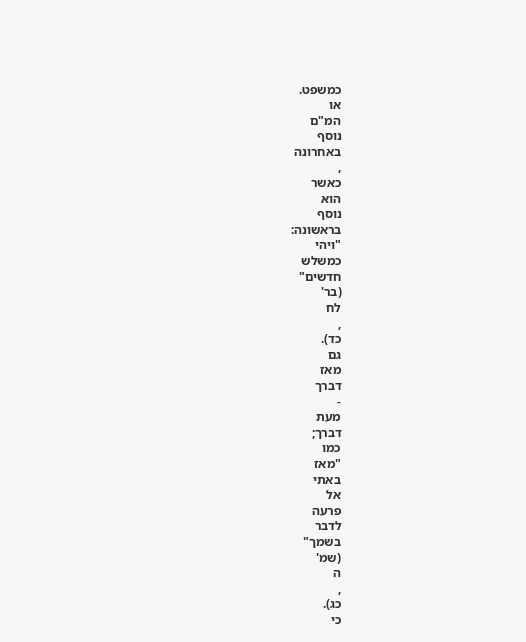כמשפט.
או
המ"ם
נוסף
באחרונה
,
כאשר
הוא
נוסף
בראשונה:
"ויהי
כמשלש
חדשים"
(בר'
לח
,
כד).
גם
מאז
דברך
-
מעת
דברך;
כמו
"מאז
באתי
אל
פרעה
לדבר
בשמך"
(שמ'
ה
,
כג).
כי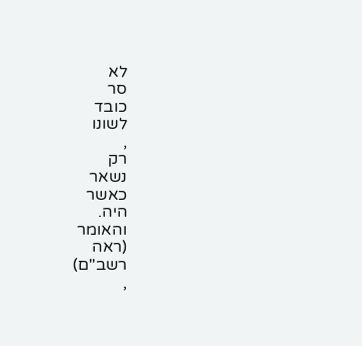לא
סר
כובד
לשונו
,
רק
נשאר
כאשר
היה.
והאומר
(ראה
רשב"ם)
,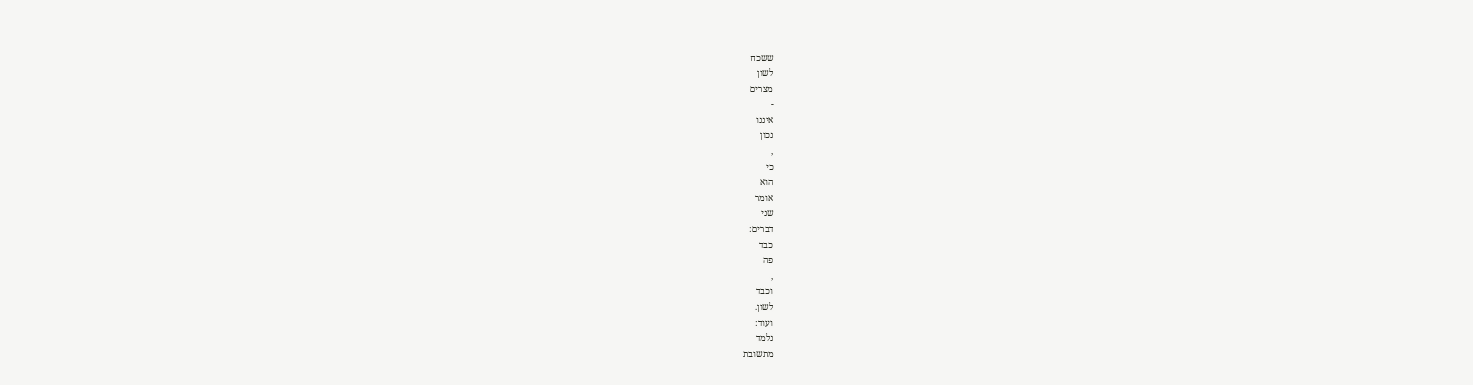ששכח
לשון
מצרים
-
איננו
נכון
,
כי
הוא
אומר
שני
דברים:
כבד
פה
,
וכבד
לשון.
ועוד:
נלמד
מתשובת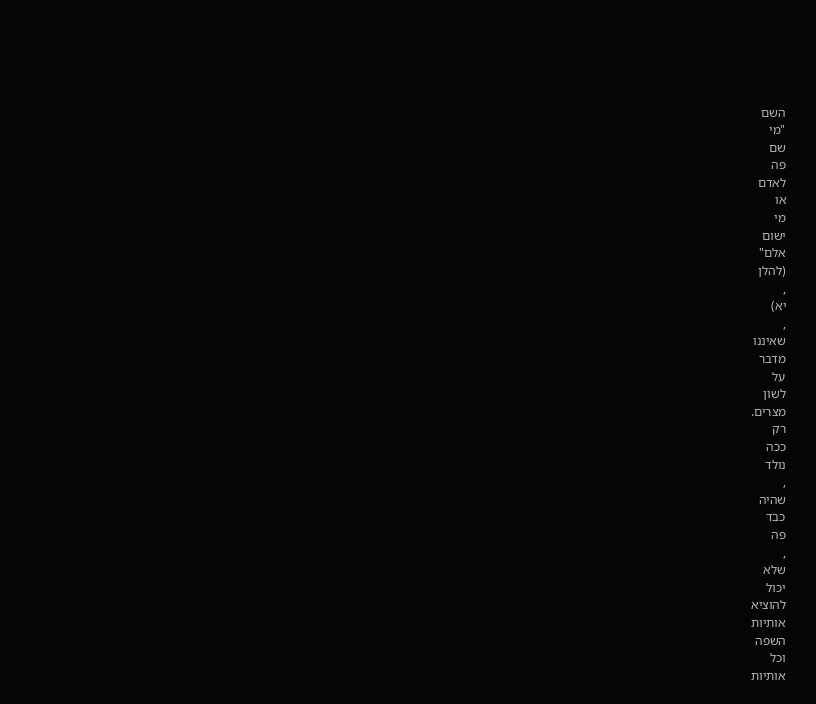השם
"מי
שם
פה
לאדם
או
מי
ישום
אלם"
(להלן
,
יא)
,
שאיננו
מדבר
על
לשון
מצרים.
רק
ככה
נולד
,
שהיה
כבד
פה
,
שלא
יכול
להוציא
אותיות
השפה
וכל
אותיות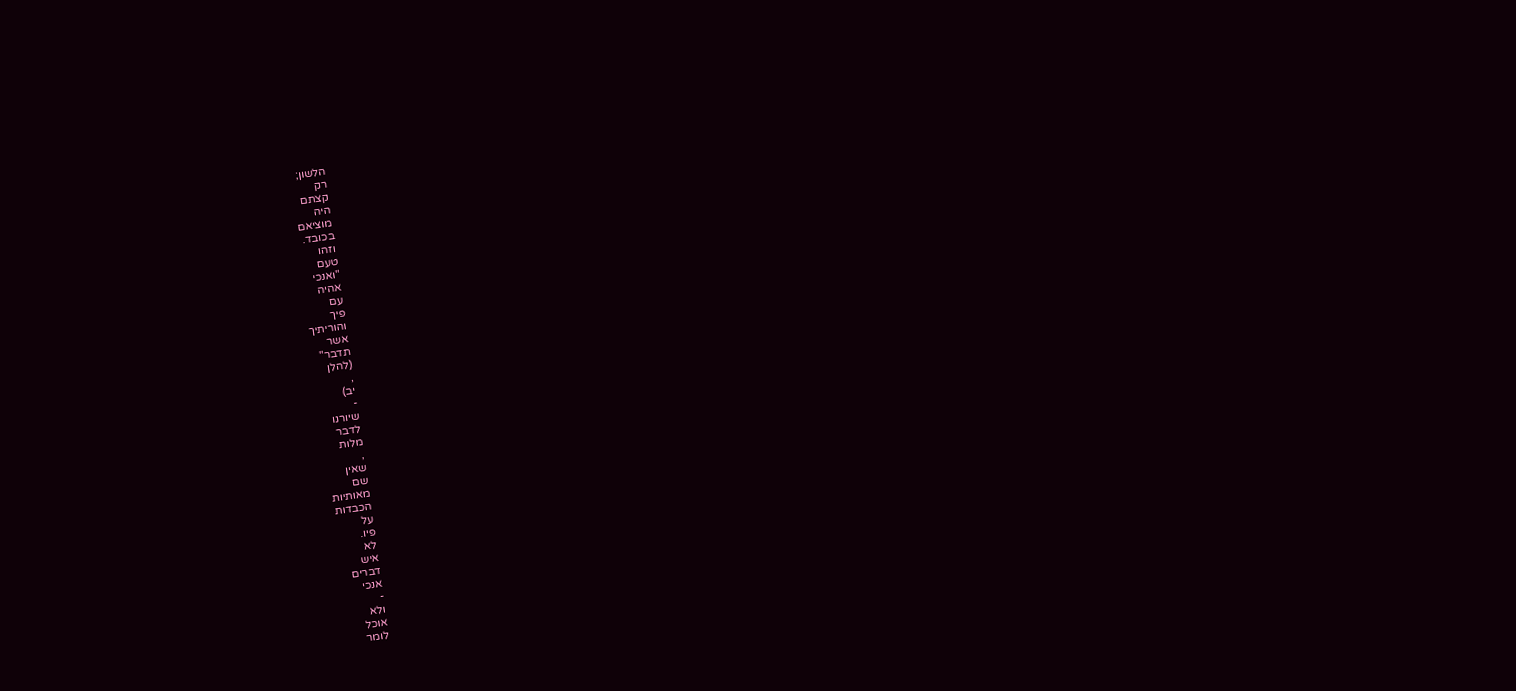הלשון;
רק
קצתם
היה
מוציאם
בכובד.
וזהו
טעם
"ואנכי
אהיה
עם
פיך
והוריתיך
אשר
תדבר"
(להלן
,
יב)
-
שיורנו
לדבר
מלות
,
שאין
שם
מאותיות
הכבדות
על
פיו.
לא
איש
דברים
אנכי
-
ולא
אוכל
לומר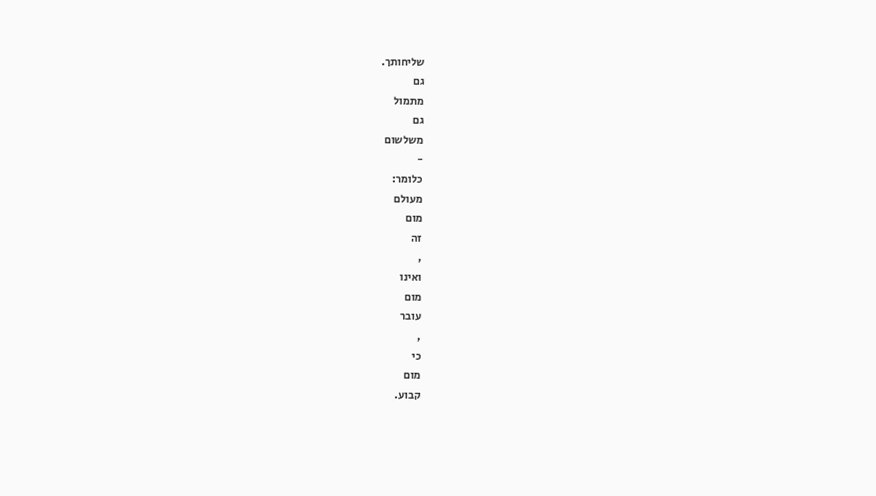שליחותך.
גם
מתמול
גם
משלשום
-
כלומר:
מעולם
מום
זה
,
ואינו
מום
עובר
,
כי
מום
קבוע.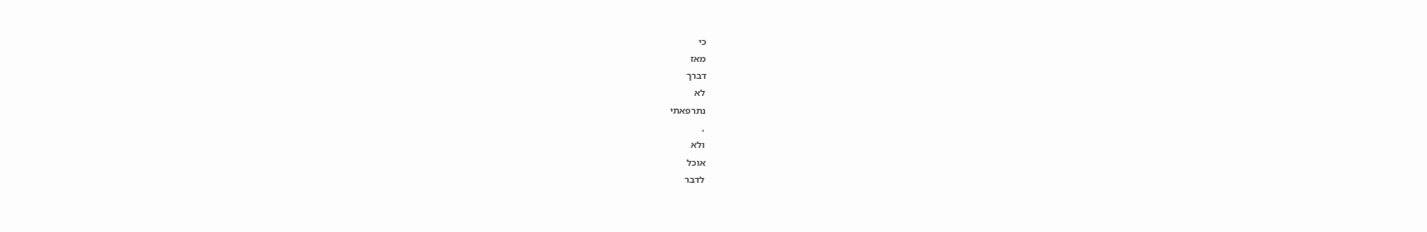כי
מאז
דברך
לא
נתרפאתי
,
ולא
אוכל
לדבר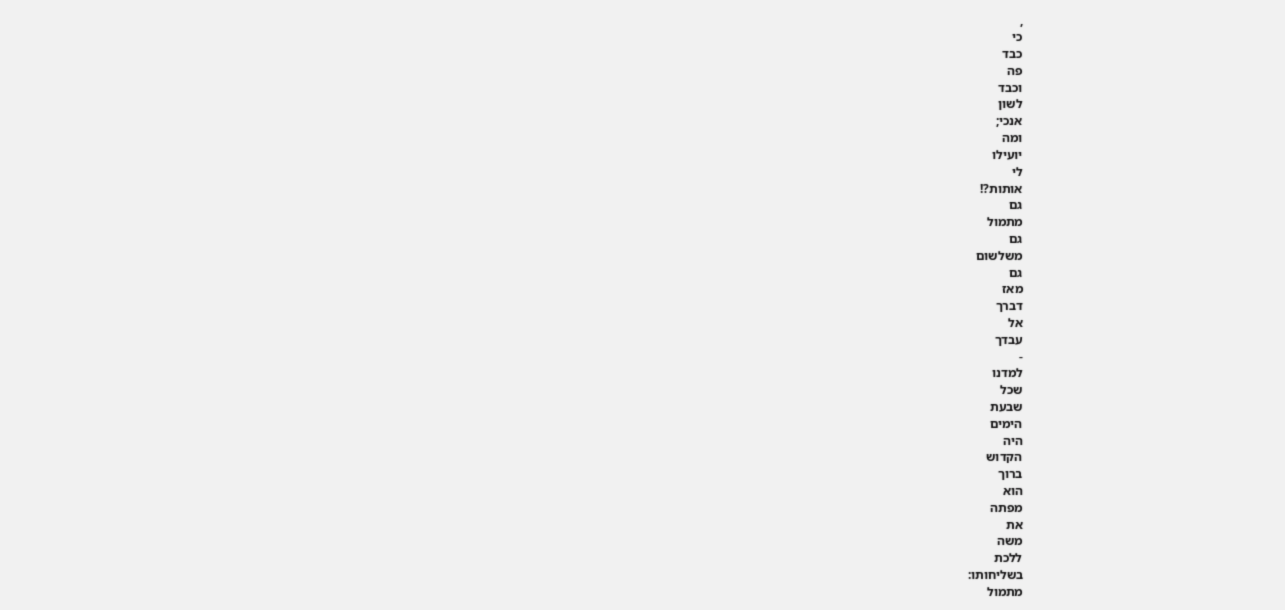,
כי
כבד
פה
וכבד
לשון
אנכי;
ומה
יועילו
לי
אותות?!
גם
מתמול
גם
משלשום
גם
מאז
דברך
אל
עבדך
-
למדנו
שכל
שבעת
הימים
היה
הקדוש
ברוך
הוא
מפתה
את
משה
ללכת
בשליחותו:
מתמול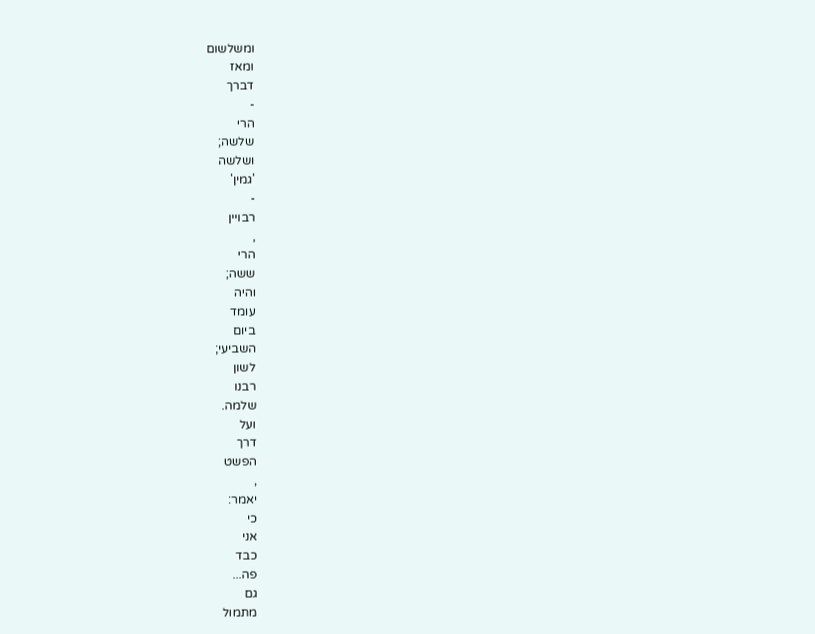ומשלשום
ומאז
דברך
-
הרי
שלשה;
ושלשה
'גמין'
-
רבויין
,
הרי
ששה;
והיה
עומד
ביום
השביעי;
לשון
רבנו
שלמה.
ועל
דרך
הפשט
,
יאמר:
כי
אני
כבד
פה...
גם
מתמול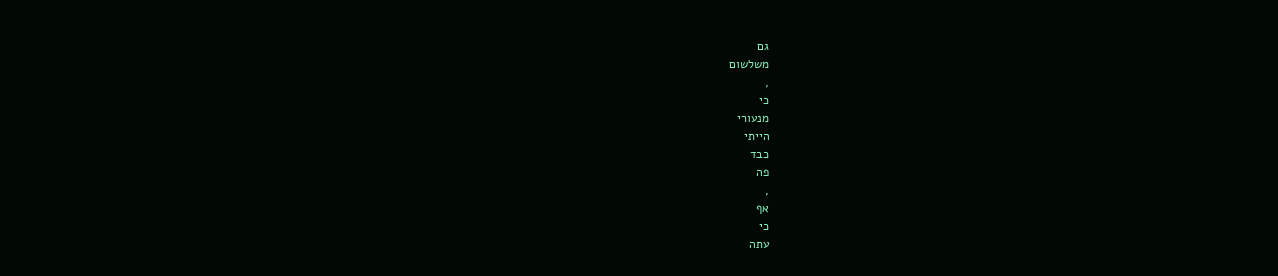גם
משלשום
,
כי
מנעורי
הייתי
כבד
פה
,
אף
כי
עתה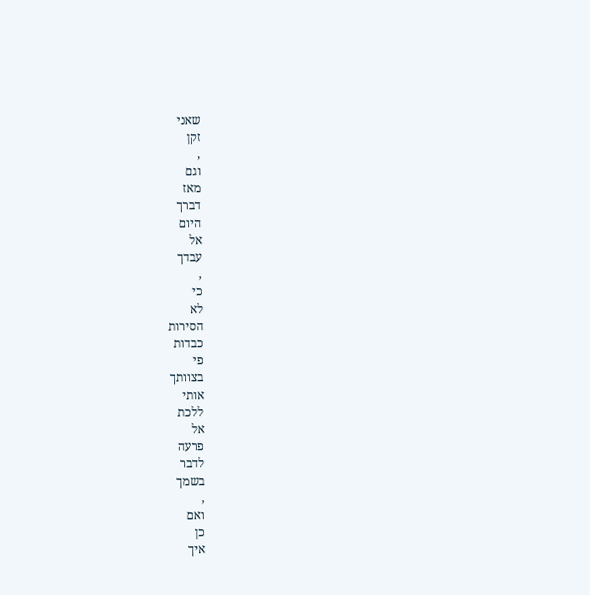שאני
זקן
,
וגם
מאז
דברך
היום
אל
עבדך
,
כי
לא
הסירות
כבדות
פי
בצוותך
אותי
ללכת
אל
פרעה
לדבר
בשמך
,
ואם
כן
איך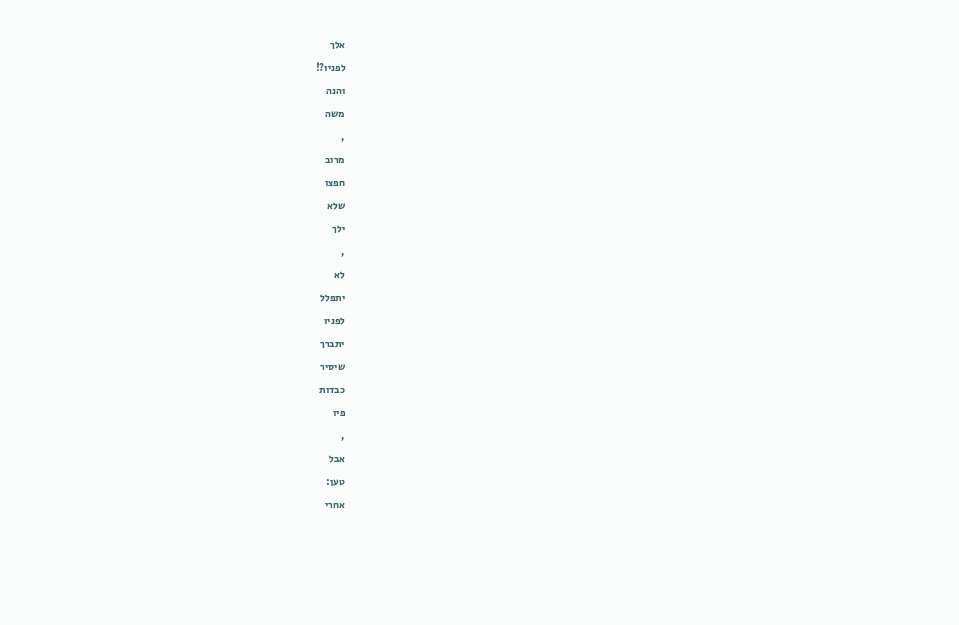אלך
לפניו?!
והנה
משה
,
מרוב
חפצו
שלא
ילך
,
לא
יתפלל
לפניו
יתברך
שיסיר
כבדות
פיו
,
אבל
טען:
אחרי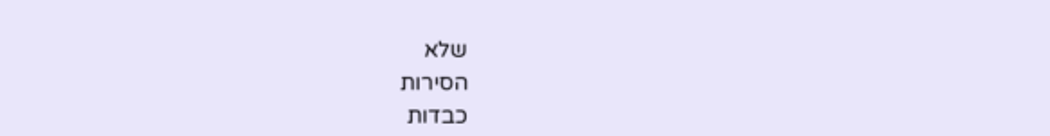שלא
הסירות
כבדות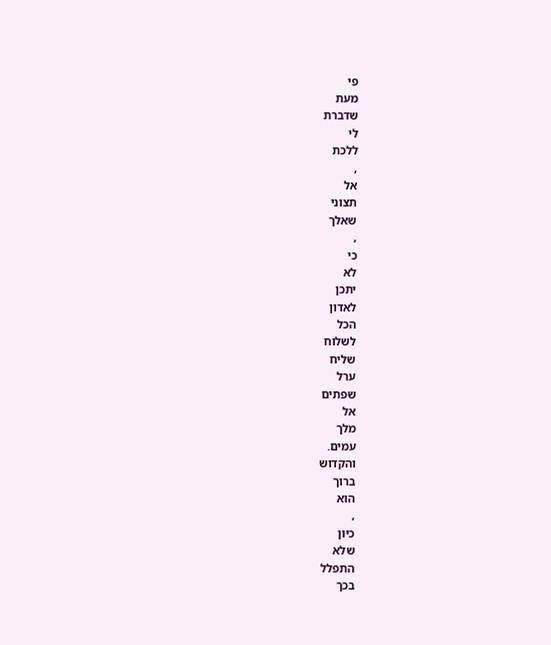פי
מעת
שדברת
לי
ללכת
,
אל
תצוני
שאלך
,
כי
לא
יתכן
לאדון
הכל
לשלוח
שליח
ערל
שפתים
אל
מלך
עמים.
והקדוש
ברוך
הוא
,
כיון
שלא
התפלל
בכך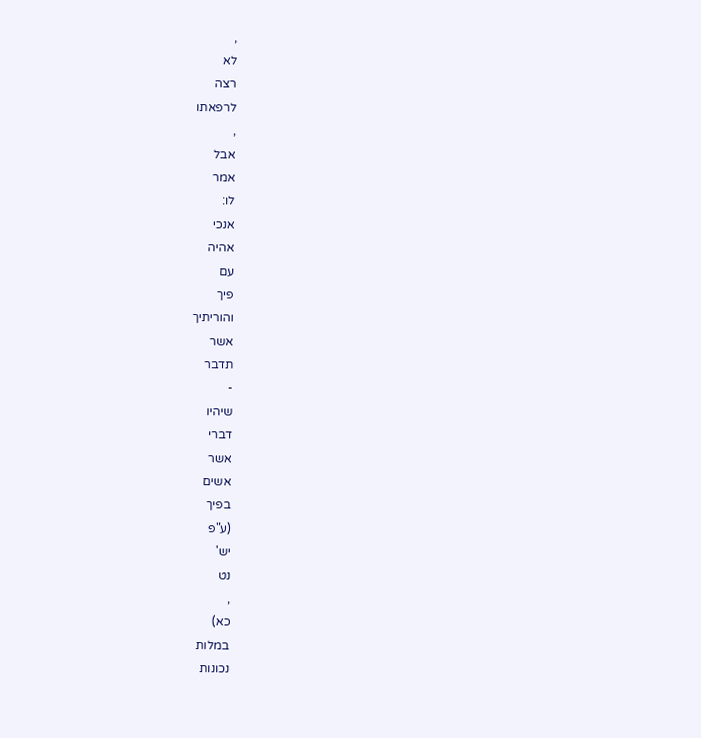,
לא
רצה
לרפאתו
,
אבל
אמר
לו:
אנכי
אהיה
עם
פיך
והוריתיך
אשר
תדבר
-
שיהיו
דברי
אשר
אשים
בפיך
(ע"פ
יש'
נט
,
כא)
במלות
נכונות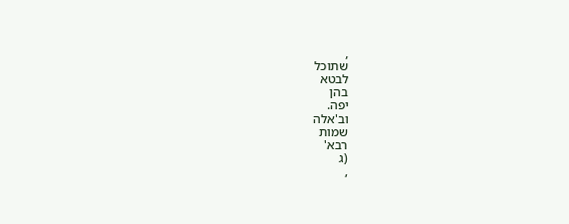,
שתוכל
לבטא
בהן
יפה.
וב'אלה
שמות
רבא'
(ג
,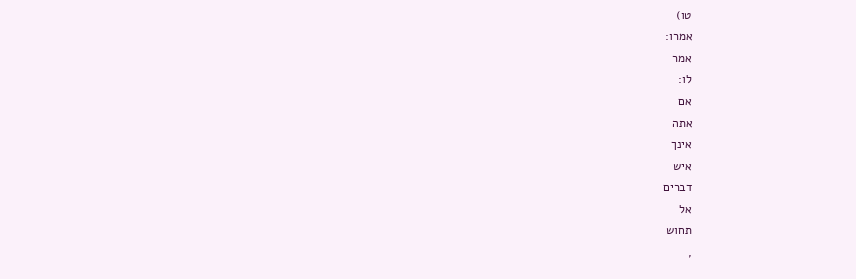טו)
אמרו:
אמר
לו:
אם
אתה
אינך
איש
דברים
אל
תחוש
,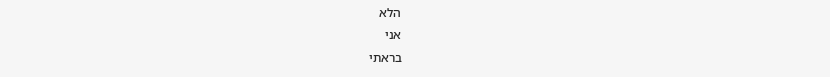הלא
אני
בראתי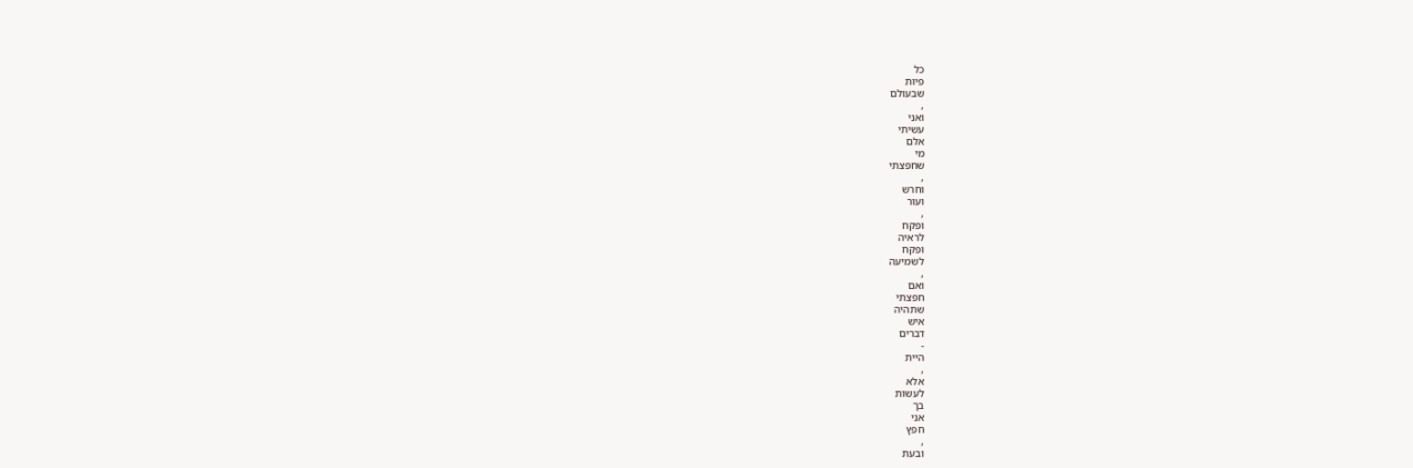כל
פיות
שבעולם
,
ואני
עשיתי
אלם
מי
שחפצתי
,
וחרש
ועור
,
ופקח
לראיה
ופקח
לשמיעה
,
ואם
חפצתי
שתהיה
איש
דברים
-
היית
,
אלא
לעשות
בך
אני
חפץ
,
ובעת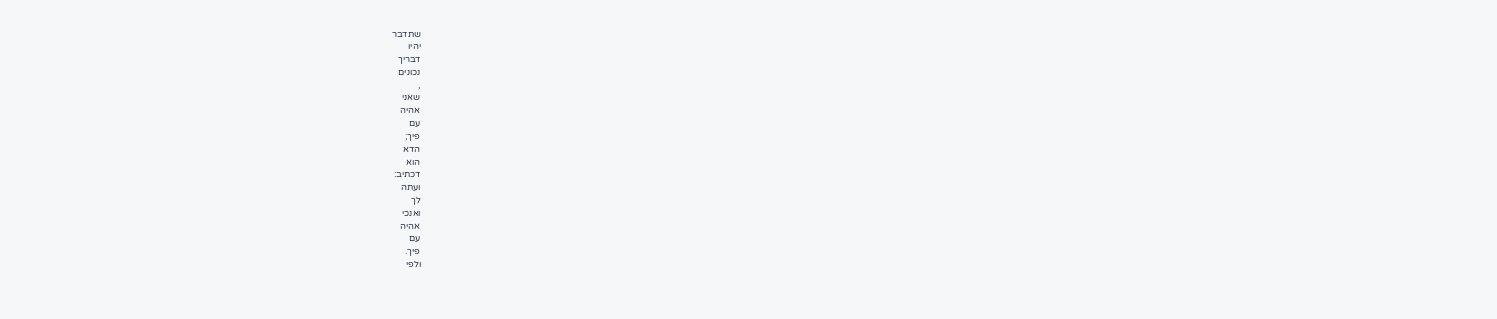שתדבר
יהיו
דבריך
נכונים
,
שאני
אהיה
עם
פיך;
הדא
הוא
דכתיב:
ועתה
לך
ואנכי
אהיה
עם
פיך.
ולפי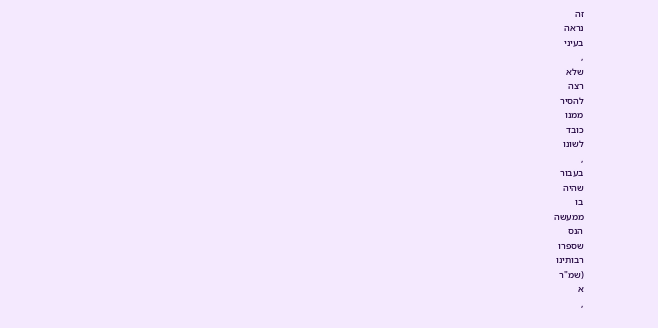זה
נראה
בעיני
,
שלא
רצה
להסיר
ממנו
כובד
לשונו
,
בעבור
שהיה
בו
ממעשה
הנס
שספרו
רבותינו
(שמ"ר
א
,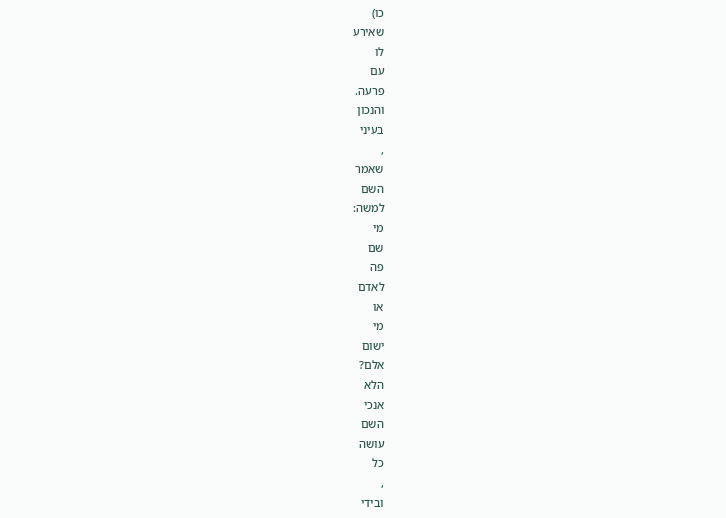כו)
שאירע
לו
עם
פרעה.
והנכון
בעיני
,
שאמר
השם
למשה:
מי
שם
פה
לאדם
או
מי
ישום
אלם?
הלא
אנכי
השם
עושה
כל
,
ובידי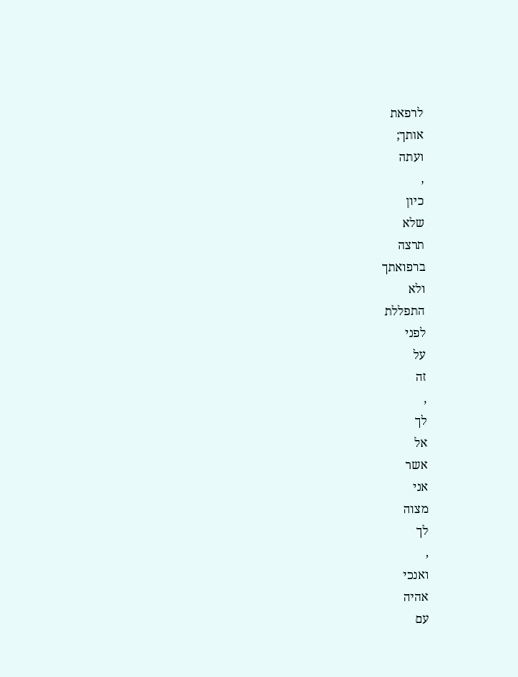לרפאת
אותך;
ועתה
,
כיון
שלא
תרצה
ברפואתך
ולא
התפללת
לפני
על
זה
,
לך
אל
אשר
אני
מצוה
לך
,
ואנכי
אהיה
עם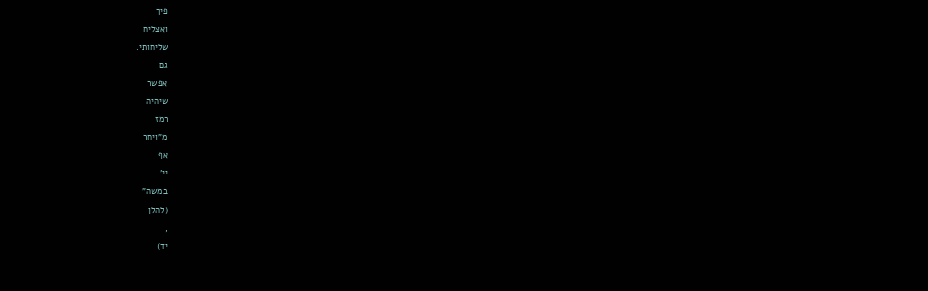פיך
ואצליח
שליחותי.
גם
אפשר
שיהיה
רמז
מ"ויחר
אף
יי'
במשה"
(להלן
,
יד)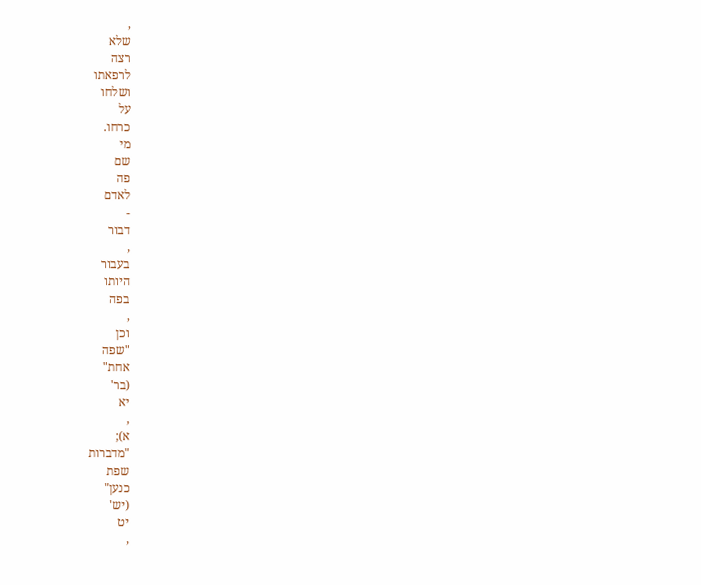,
שלא
רצה
לרפאתו
ושלחו
על
כרחו.
מי
שם
פה
לאדם
-
דבור
,
בעבור
היותו
בפה
,
וכן
"שפה
אחת"
(בר'
יא
,
א);
"מדברות
שפת
כנען"
(יש'
יט
,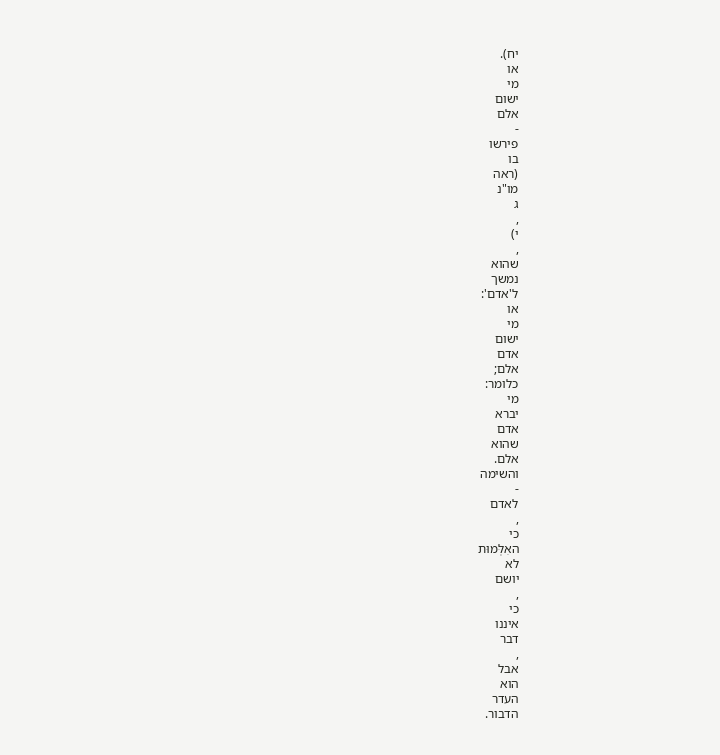יח).
או
מי
ישום
אלם
-
פירשו
בו
(ראה
מו"נ
ג
,
י)
,
שהוא
נמשך
ל'אדם':
או
מי
ישום
אדם
אלם;
כלומר:
מי
יברא
אדם
שהוא
אלם.
והשימה
-
לאדם
,
כי
האִלְּמוּת
לא
יושם
,
כי
איננו
דבר
,
אבל
הוא
העדר
הדבור.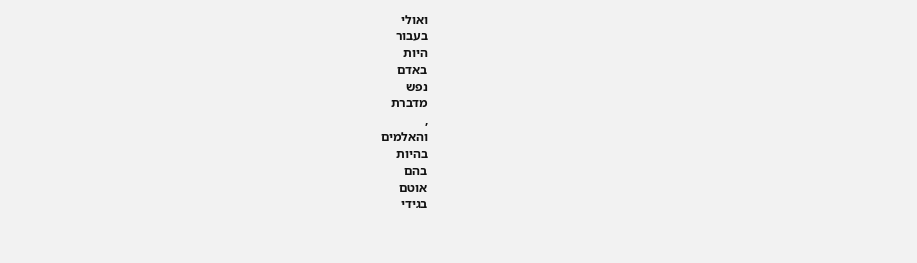ואולי
בעבור
היות
באדם
נפש
מדברת
,
והאלמים
בהיות
בהם
אוטם
בגידי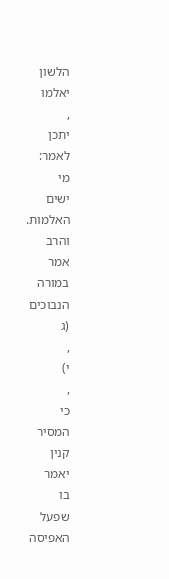הלשון
יאלמו
,
יתכן
לאמר:
מי
ישים
האלמות.
והרב
אמר
במורה
הנבוכים
(ג
,
י)
,
כי
המסיר
קנין
יאמר
בו
שפעל
האפיסה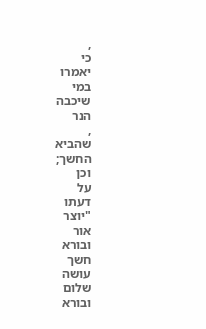,
כי
יאמרו
במי
שיכבה
הנר
,
שהביא
החשך;
וכן
על
דעתו
"יוצר
אור
ובורא
חשך
עושה
שלום
ובורא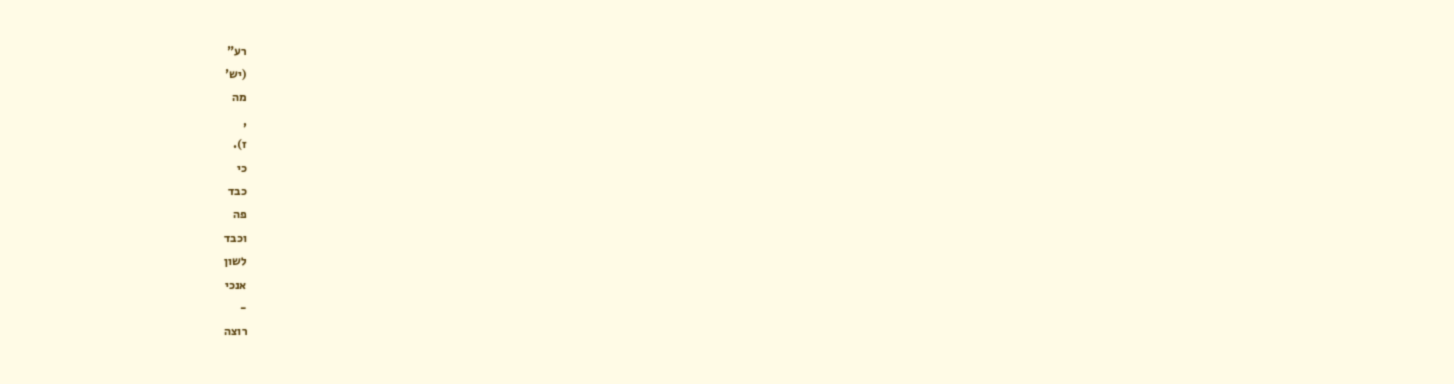רע"
(יש'
מה
,
ז).
כי
כבד
פה
וכבד
לשון
אנכי
-
רוצה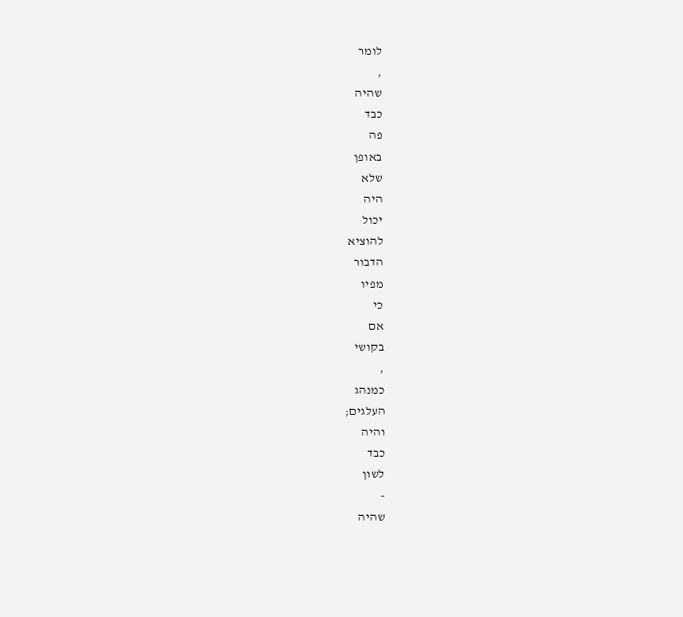לומר
,
שהיה
כבד
פה
באופן
שלא
היה
יכול
להוציא
הדבור
מפיו
כי
אם
בקושי
,
כמנהג
העלגים;
והיה
כבד
לשון
-
שהיה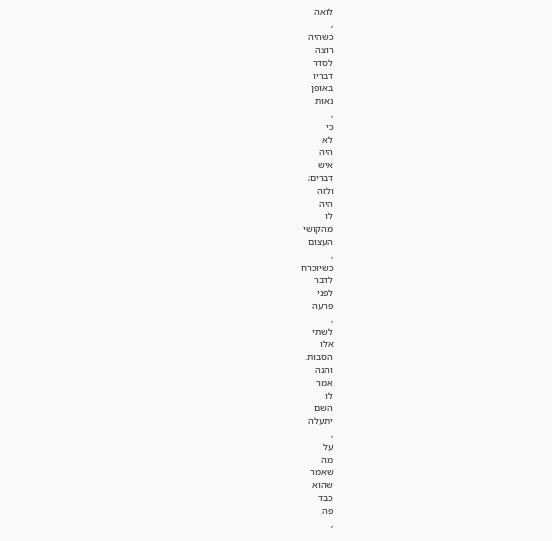לואה
,
כשהיה
רוצה
לסדר
דבריו
באופן
נאות
,
כי
לא
היה
איש
דברים;
ולזה
היה
לו
מהקושי
העצום
,
כשיוכרח
לדבר
לפני
פרעה
,
לשתי
אלו
הסבות.
והנה
אמר
לו
השם
יתעלה
,
על
מה
שאמר
שהוא
כבד
פה
,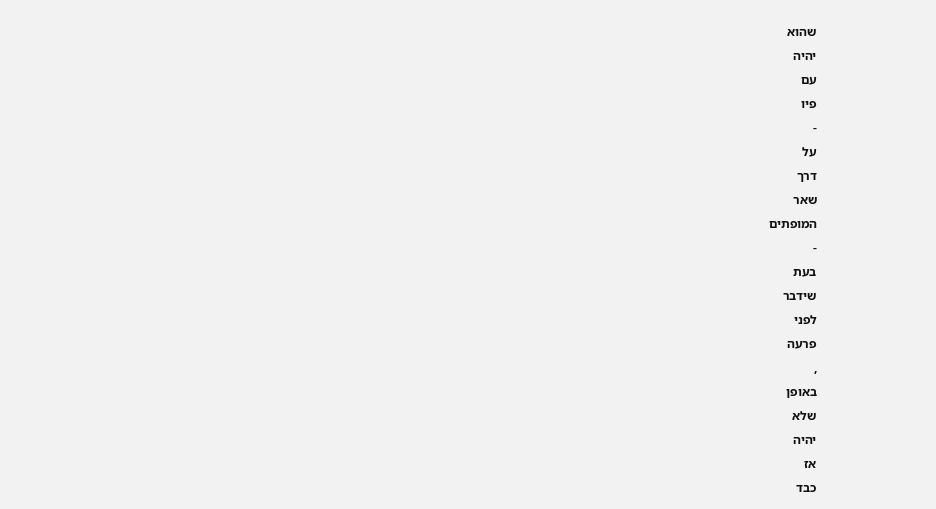שהוא
יהיה
עם
פיו
-
על
דרך
שאר
המופתים
-
בעת
שידבר
לפני
פרעה
,
באופן
שלא
יהיה
אז
כבד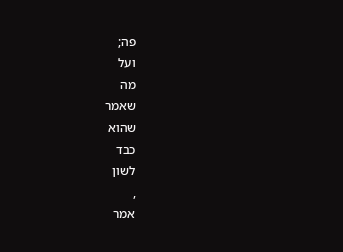פה;
ועל
מה
שאמר
שהוא
כבד
לשון
,
אמר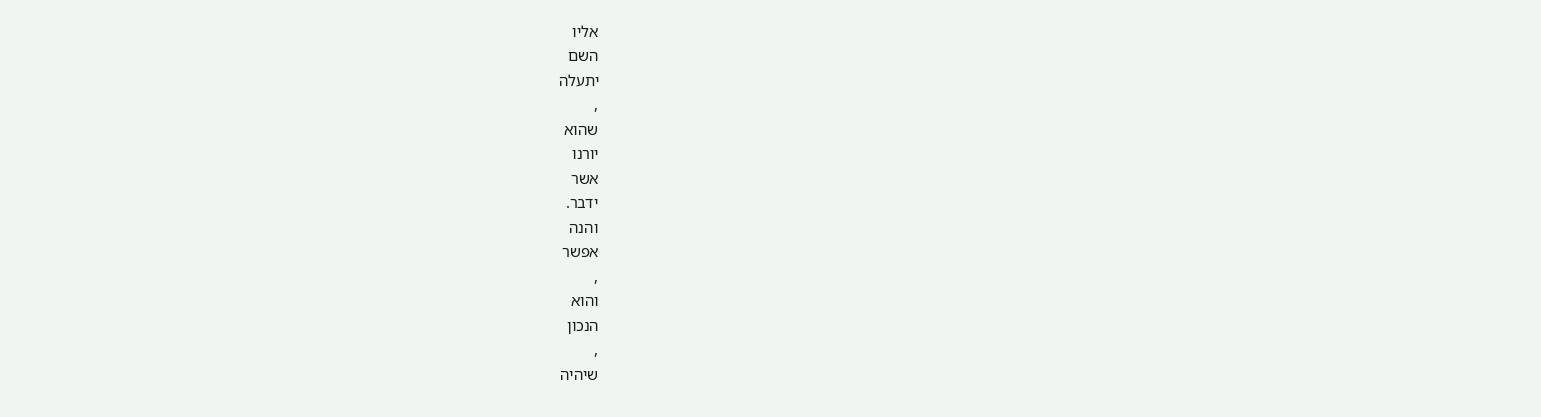אליו
השם
יתעלה
,
שהוא
יורנו
אשר
ידבר.
והנה
אפשר
,
והוא
הנכון
,
שיהיה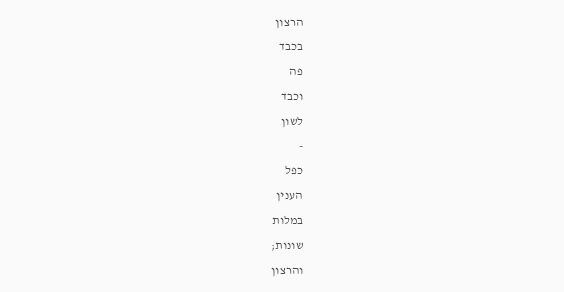הרצון
בכבד
פה
וכבד
לשון
-
כפל
הענין
במלות
שונות;
והרצון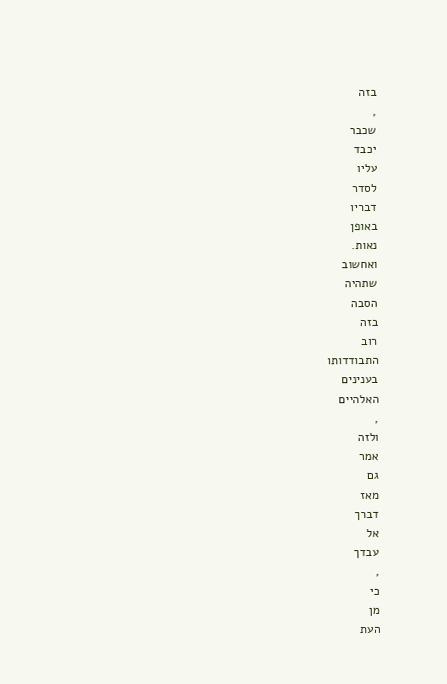בזה
,
שכבר
יכבד
עליו
לסדר
דבריו
באופן
נאות.
ואחשוב
שתהיה
הסבה
בזה
רוב
התבודדותו
בענינים
האלהיים
,
ולזה
אמר
גם
מאז
דברך
אל
עבדך
,
כי
מן
העת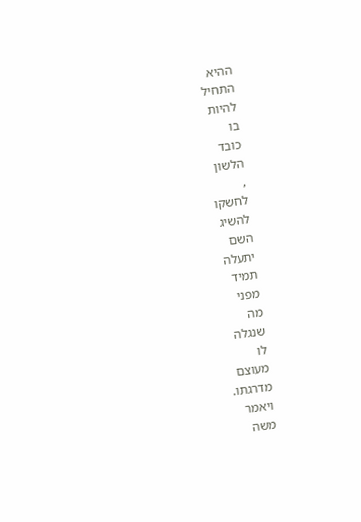ההיא
התחיל
להיות
בו
כובד
הלשון
,
לחשקו
להשיג
השם
יתעלה
תמיד
מפני
מה
שנגלה
לו
מעוצם
מדרגתו.
ויאמר
משה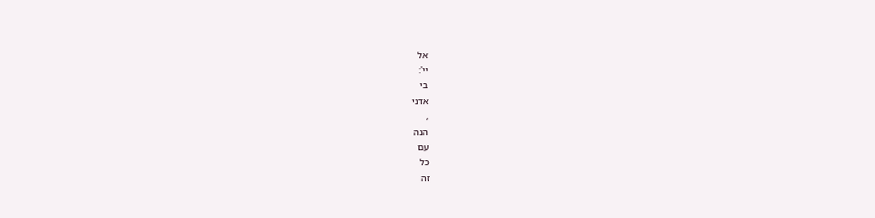אל
יי':
בי
אדני
,
הנה
עם
כל
זה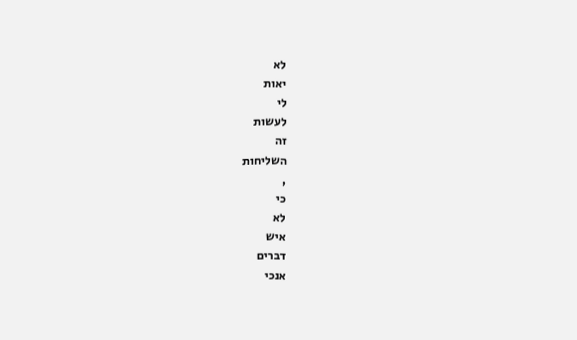לא
יאות
לי
לעשות
זה
השליחות
,
כי
לא
איש
דברים
אנכי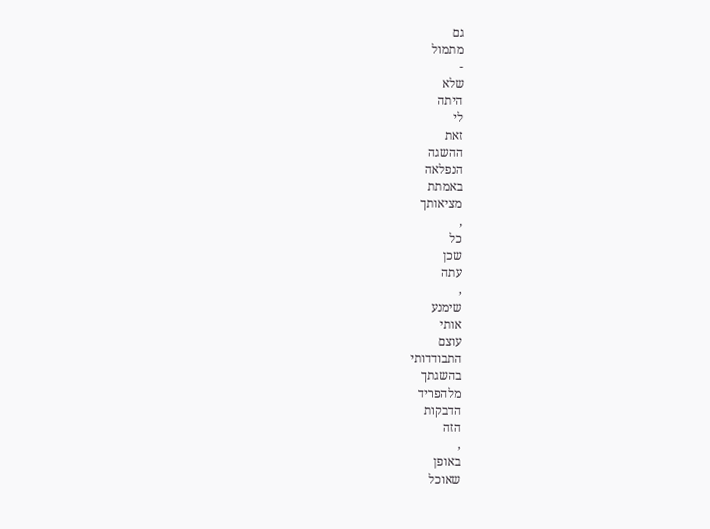גם
מתמול
-
שלא
היתה
לי
זאת
ההשגה
הנפלאה
באמתת
מציאותך
,
כל
שכן
עתה
,
שימנע
אותי
עוצם
התבודדותי
בהשגתך
מלהפריד
הדבקות
הזה
,
באופן
שאוכל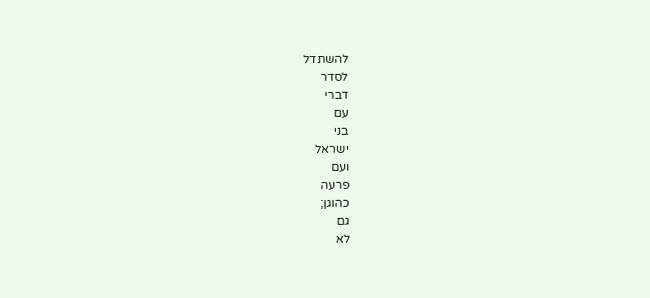להשתדל
לסדר
דברי
עם
בני
ישראל
ועם
פרעה
כהוגן;
גם
לא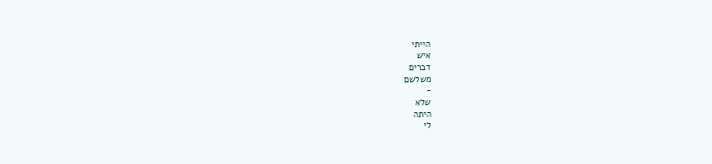הייתי
איש
דברים
משלשם
-
שלא
היתה
לי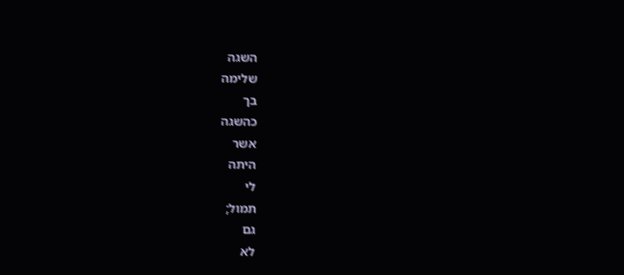השגה
שלימה
בך
כהשגה
אשר
היתה
לי
תמול;
גם
לא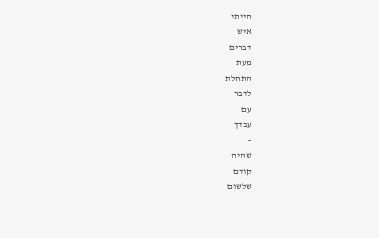הייתי
איש
דברים
מעת
התחלת
לדבר
עם
עבדך
-
שהיה
קודם
שלשום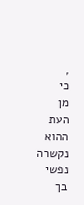,
כי
מן
העת
ההוא
נקשרה
נפשי
בך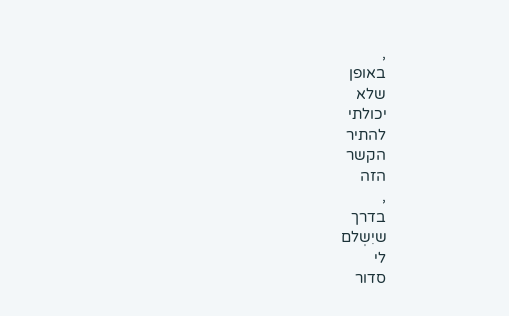,
באופן
שלא
יכולתי
להתיר
הקשר
הזה
,
בדרך
שיִשְלם
לי
סדור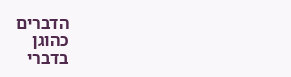הדברים
כהוגן
בדברי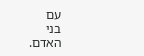עם
בני
האדם.